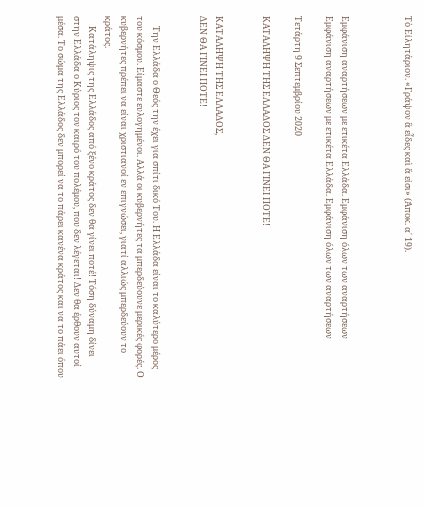Τὸ Εἰλητάριον. «Γράψον ἃ εἶδες καὶ ἅ εἰσι» (Ἀποκ. α΄ 19).



Εμφάνιση αναρτήσεων με ετικέτα Ελλάδα. Εμφάνιση όλων των αναρτήσεων
Εμφάνιση αναρτήσεων με ετικέτα Ελλάδα. Εμφάνιση όλων των αναρτήσεων

Τετάρτη 9 Σεπτεμβρίου 2020

ΚΑΤΑΛΗΨΗ ΤΗΣ ΕΛΛΑΔΟΣ ΔΕΝ ΘΑ ΓΙΝΕΙ ΠΟΤΕ!


ΚΑΤΑΛΗΨΗ ΤΗΣ ΕΛΛΑΔΟΣ,
ΔΕΝ ΘΑ ΓΙΝΕΙ ΠΟΤΕ!


     Την Ελλάδα ο Θεός την έχει για σπίτι δικό Του. Η Ελλάδα είναι το καλύτερο μέρος του κόσμου. Είμαστε ευλογημένοι. Αλλά οι κυβερνήτες τα μπερδεύουνε μερικές φορές. Ο κυβερνήτες πρέπει να είναι χριστιανοί εν επιγνώσει, γιατί αλλιώς μπερδεύουν το κράτος.
     Κατάληψις της Ελλάδος από ξένο κράτος δεν θα γίνει ποτέ! Τόση δύναμη δίνει στην Ελλάδα ο Κύριος τον καιρό του πολέμου, που δεν λέγεται! Δεν θα έρθουν αυτοί μέσα. Το σώμα της Ελλάδος δεν μπορεί να το πάρει κανένα κράτος και να το πάει όπου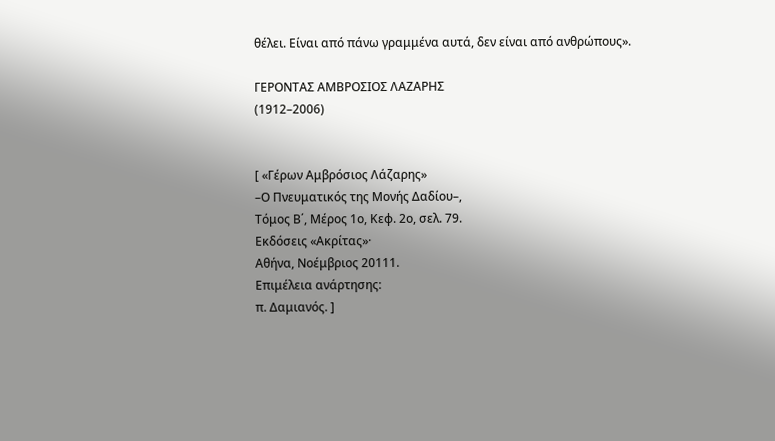θέλει. Είναι από πάνω γραμμένα αυτά, δεν είναι από ανθρώπους».

ΓΕΡΟΝΤΑΣ ΑΜΒΡΟΣΙΟΣ ΛΑΖΑΡΗΣ
(1912–2006)


[ «Γέρων Αμβρόσιος Λάζαρης»
–Ο Πνευματικός της Μονής Δαδίου–,
Τόμος Β΄, Μέρος 1ο, Κεφ. 2ο, σελ. 79.
Εκδόσεις «Ακρίτας»·
Αθήνα, Νοέμβριος 20111.
Επιμέλεια ανάρτησης:
π. Δαμιανός. ]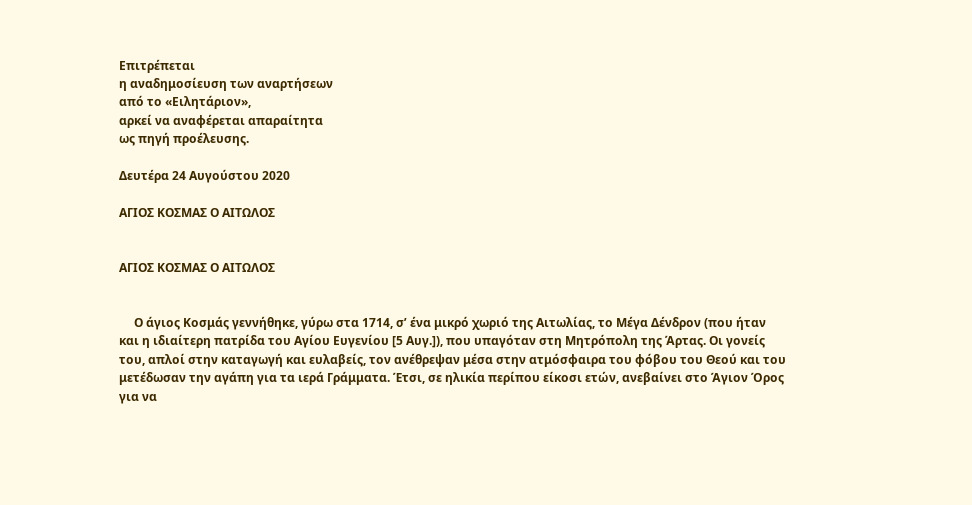Επιτρέπεται
η αναδημοσίευση των αναρτήσεων
από το «Ειλητάριον»,
αρκεί να αναφέρεται απαραίτητα
ως πηγή προέλευσης.

Δευτέρα 24 Αυγούστου 2020

ΑΓΙΟΣ ΚΟΣΜΑΣ Ο ΑΙΤΩΛΟΣ


ΑΓΙΟΣ ΚΟΣΜΑΣ Ο ΑΙΤΩΛΟΣ


     Ο άγιος Κοσμάς γεννήθηκε, γύρω στα 1714, σ’ ένα μικρό χωριό της Αιτωλίας, το Μέγα Δένδρον (που ήταν και η ιδιαίτερη πατρίδα του Αγίου Ευγενίου [5 Αυγ.]), που υπαγόταν στη Μητρόπολη της Άρτας. Οι γονείς του, απλοί στην καταγωγή και ευλαβείς, τον ανέθρεψαν μέσα στην ατμόσφαιρα του φόβου του Θεού και του μετέδωσαν την αγάπη για τα ιερά Γράμματα. Έτσι, σε ηλικία περίπου είκοσι ετών, ανεβαίνει στο Άγιον Όρος για να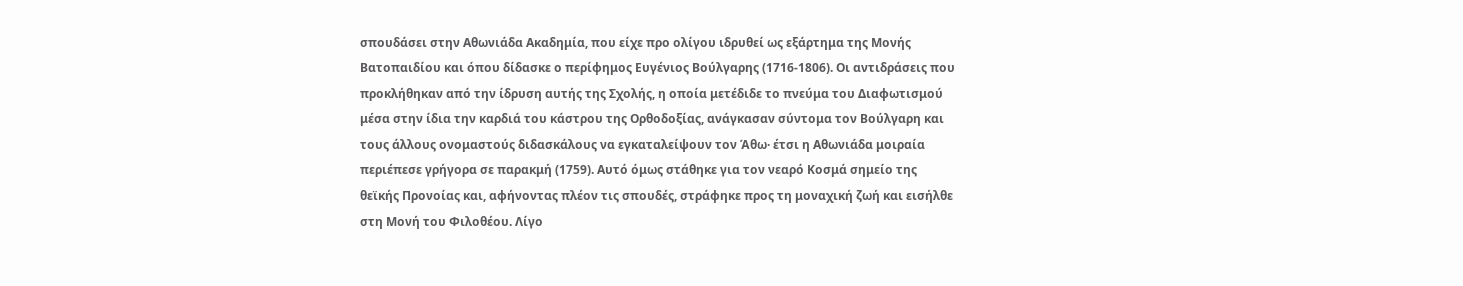σπουδάσει στην Αθωνιάδα Ακαδημία, που είχε προ ολίγου ιδρυθεί ως εξάρτημα της Μονής Βατοπαιδίου και όπου δίδασκε ο περίφημος Ευγένιος Βούλγαρης (1716-1806). Οι αντιδράσεις που προκλήθηκαν από την ίδρυση αυτής της Σχολής, η οποία μετέδιδε το πνεύμα του Διαφωτισμού μέσα στην ίδια την καρδιά του κάστρου της Ορθοδοξίας, ανάγκασαν σύντομα τον Βούλγαρη και τους άλλους ονομαστούς διδασκάλους να εγκαταλείψουν τον Άθω· έτσι η Αθωνιάδα μοιραία περιέπεσε γρήγορα σε παρακμή (1759). Αυτό όμως στάθηκε για τον νεαρό Κοσμά σημείο της θεϊκής Προνοίας και, αφήνοντας πλέον τις σπουδές, στράφηκε προς τη μοναχική ζωή και εισήλθε στη Μονή του Φιλοθέου. Λίγο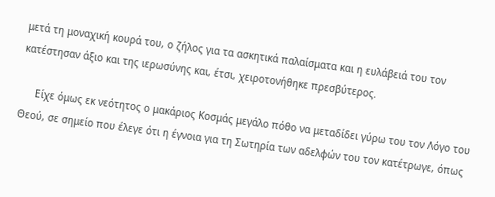μετά τη μοναχική κουρά του, ο ζήλος για τα ασκητικά παλαίσματα και η ευλάβειά του τον κατέστησαν άξιο και της ιερωσύνης και, έτσι, χειροτονήθηκε πρεσβύτερος.

     Είχε όμως εκ νεότητος ο μακάριος Κοσμάς μεγάλο πόθο να μεταδίδει γύρω του τον Λόγο του Θεού, σε σημείο που έλεγε ότι η έγνοια για τη Σωτηρία των αδελφών του τον κατέτρωγε, όπως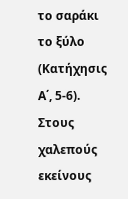το σαράκι το ξύλο (Κατήχησις Α΄, 5-6). Στους χαλεπούς εκείνους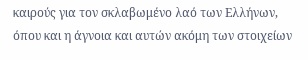καιρούς για τον σκλαβωμένο λαό των Ελλήνων, όπου και η άγνοια και αυτών ακόμη των στοιχείων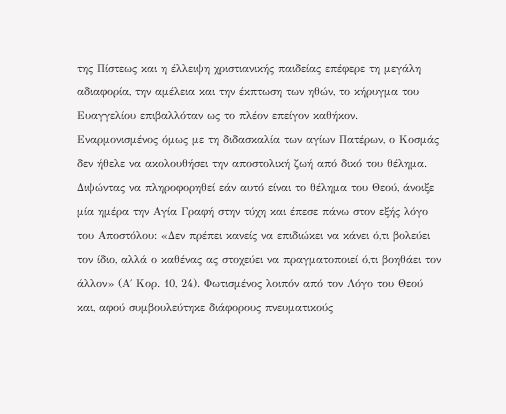της Πίστεως και η έλλειψη χριστιανικής παιδείας επέφερε τη μεγάλη αδιαφορία, την αμέλεια και την έκπτωση των ηθών, το κήρυγμα του Ευαγγελίου επιβαλλόταν ως το πλέον επείγον καθήκον. Εναρμονισμένος όμως με τη διδασκαλία των αγίων Πατέρων, ο Κοσμάς δεν ήθελε να ακολουθήσει την αποστολική ζωή από δικό του θέλημα. Διψώντας να πληροφορηθεί εάν αυτό είναι το θέλημα του Θεού, άνοιξε μία ημέρα την Αγία Γραφή στην τύχη και έπεσε πάνω στον εξής λόγο του Αποστόλου: «Δεν πρέπει κανείς να επιδιώκει να κάνει ό,τι βολεύει τον ίδιο, αλλά ο καθένας ας στοχεύει να πραγματοποιεί ό,τι βοηθάει τον άλλον» (Α΄ Κορ. 10, 24). Φωτισμένος λοιπόν από τον Λόγο του Θεού και, αφού συμβουλεύτηκε διάφορους πνευματικούς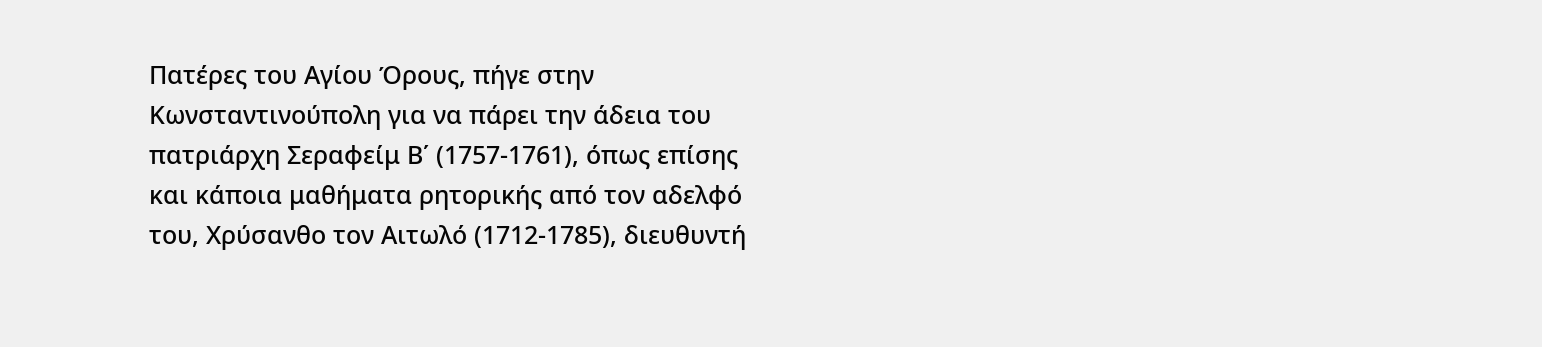Πατέρες του Αγίου Όρους, πήγε στην Κωνσταντινούπολη για να πάρει την άδεια του πατριάρχη Σεραφείμ Β΄ (1757-1761), όπως επίσης και κάποια μαθήματα ρητορικής από τον αδελφό του, Χρύσανθο τον Αιτωλό (1712-1785), διευθυντή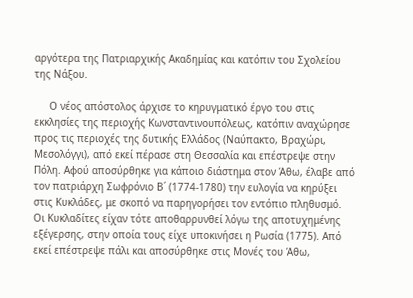αργότερα της Πατριαρχικής Ακαδημίας και κατόπιν του Σχολείου της Νάξου.

     Ο νέος απόστολος άρχισε το κηρυγματικό έργο του στις εκκλησίες της περιοχής Κωνσταντινουπόλεως, κατόπιν αναχώρησε προς τις περιοχές της δυτικής Ελλάδος (Ναύπακτο, Βραχώρι, Μεσολόγγι), από εκεί πέρασε στη Θεσσαλία και επέστρεψε στην Πόλη. Αφού αποσύρθηκε για κάποιο διάστημα στον Άθω, έλαβε από τον πατριάρχη Σωφρόνιο Β΄ (1774-1780) την ευλογία να κηρύξει στις Κυκλάδες, με σκοπό να παρηγορήσει τον εντόπιο πληθυσμό. Οι Κυκλαδίτες είχαν τότε αποθαρρυνθεί λόγω της αποτυχημένης εξέγερσης, στην οποία τους είχε υποκινήσει η Ρωσία (1775). Από εκεί επέστρεψε πάλι και αποσύρθηκε στις Μονές του Άθω,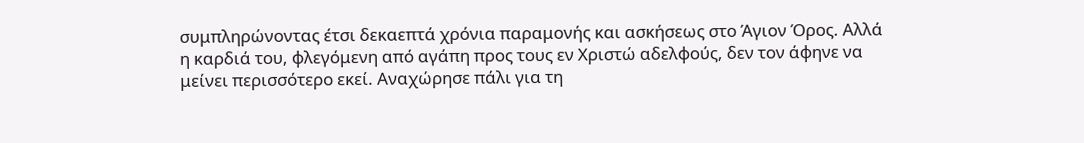συμπληρώνοντας έτσι δεκαεπτά χρόνια παραμονής και ασκήσεως στο Άγιον Όρος. Αλλά η καρδιά του, φλεγόμενη από αγάπη προς τους εν Χριστώ αδελφούς, δεν τον άφηνε να μείνει περισσότερο εκεί. Αναχώρησε πάλι για τη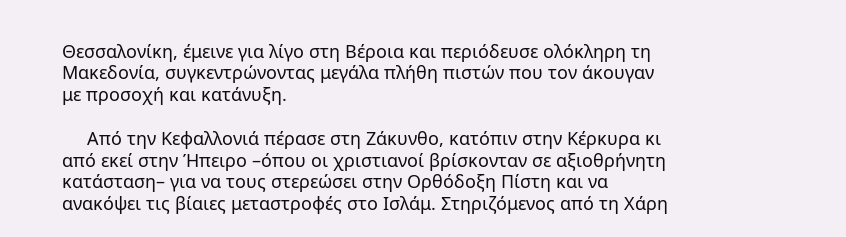Θεσσαλονίκη, έμεινε για λίγο στη Βέροια και περιόδευσε ολόκληρη τη Μακεδονία, συγκεντρώνοντας μεγάλα πλήθη πιστών που τον άκουγαν με προσοχή και κατάνυξη.

     Από την Κεφαλλονιά πέρασε στη Ζάκυνθο, κατόπιν στην Κέρκυρα κι από εκεί στην Ήπειρο –όπου οι χριστιανοί βρίσκονταν σε αξιοθρήνητη κατάσταση– για να τους στερεώσει στην Ορθόδοξη Πίστη και να ανακόψει τις βίαιες μεταστροφές στο Ισλάμ. Στηριζόμενος από τη Χάρη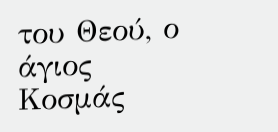του Θεού, ο άγιος Κοσμάς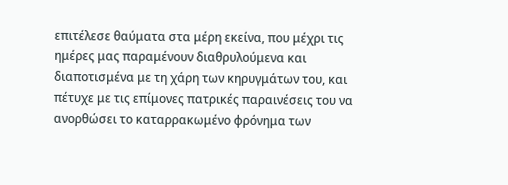επιτέλεσε θαύματα στα μέρη εκείνα, που μέχρι τις ημέρες μας παραμένουν διαθρυλούμενα και διαποτισμένα με τη χάρη των κηρυγμάτων του, και πέτυχε με τις επίμονες πατρικές παραινέσεις του να ανορθώσει το καταρρακωμένο φρόνημα των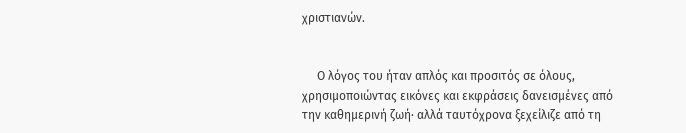χριστιανών.


     Ο λόγος του ήταν απλός και προσιτός σε όλους, χρησιμοποιώντας εικόνες και εκφράσεις δανεισμένες από την καθημερινή ζωή· αλλά ταυτόχρονα ξεχείλιζε από τη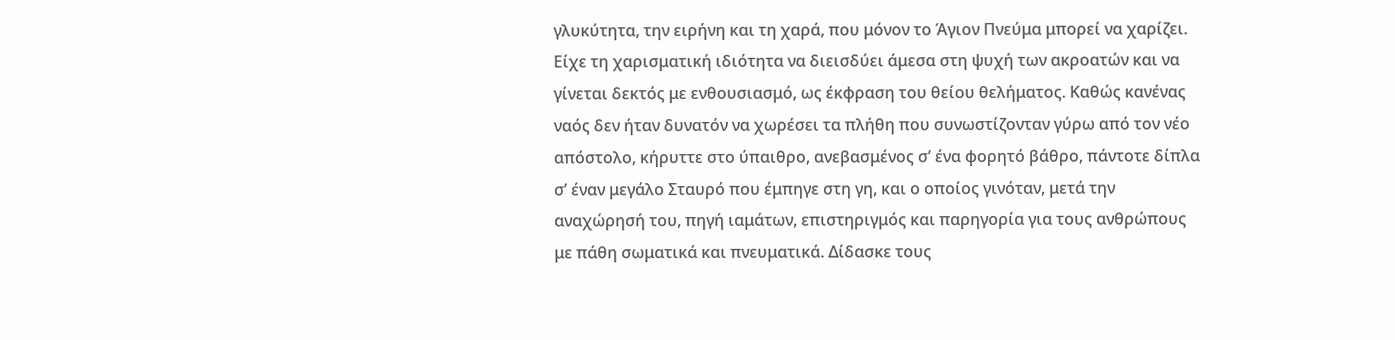γλυκύτητα, την ειρήνη και τη χαρά, που μόνον το Άγιον Πνεύμα μπορεί να χαρίζει. Είχε τη χαρισματική ιδιότητα να διεισδύει άμεσα στη ψυχή των ακροατών και να γίνεται δεκτός με ενθουσιασμό, ως έκφραση του θείου θελήματος. Καθώς κανένας ναός δεν ήταν δυνατόν να χωρέσει τα πλήθη που συνωστίζονταν γύρω από τον νέο απόστολο, κήρυττε στο ύπαιθρο, ανεβασμένος σ’ ένα φορητό βάθρο, πάντοτε δίπλα σ’ έναν μεγάλο Σταυρό που έμπηγε στη γη, και ο οποίος γινόταν, μετά την αναχώρησή του, πηγή ιαμάτων, επιστηριγμός και παρηγορία για τους ανθρώπους με πάθη σωματικά και πνευματικά. Δίδασκε τους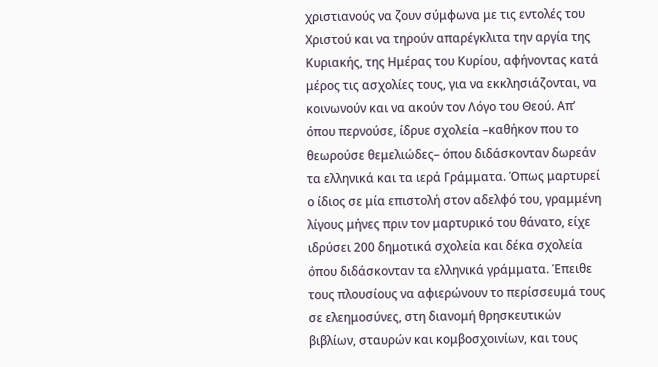χριστιανούς να ζουν σύμφωνα με τις εντολές του Χριστού και να τηρούν απαρέγκλιτα την αργία της Κυριακής, της Ημέρας του Κυρίου, αφήνοντας κατά μέρος τις ασχολίες τους, για να εκκλησιάζονται, να κοινωνούν και να ακούν τον Λόγο του Θεού. Απ’ όπου περνούσε, ίδρυε σχολεία –καθήκον που το θεωρούσε θεμελιώδες– όπου διδάσκονταν δωρεάν τα ελληνικά και τα ιερά Γράμματα. Όπως μαρτυρεί ο ίδιος σε μία επιστολή στον αδελφό του, γραμμένη λίγους μήνες πριν τον μαρτυρικό του θάνατο, είχε ιδρύσει 200 δημοτικά σχολεία και δέκα σχολεία όπου διδάσκονταν τα ελληνικά γράμματα. Έπειθε τους πλουσίους να αφιερώνουν το περίσσευμά τους σε ελεημοσύνες, στη διανομή θρησκευτικών βιβλίων, σταυρών και κομβοσχοινίων, και τους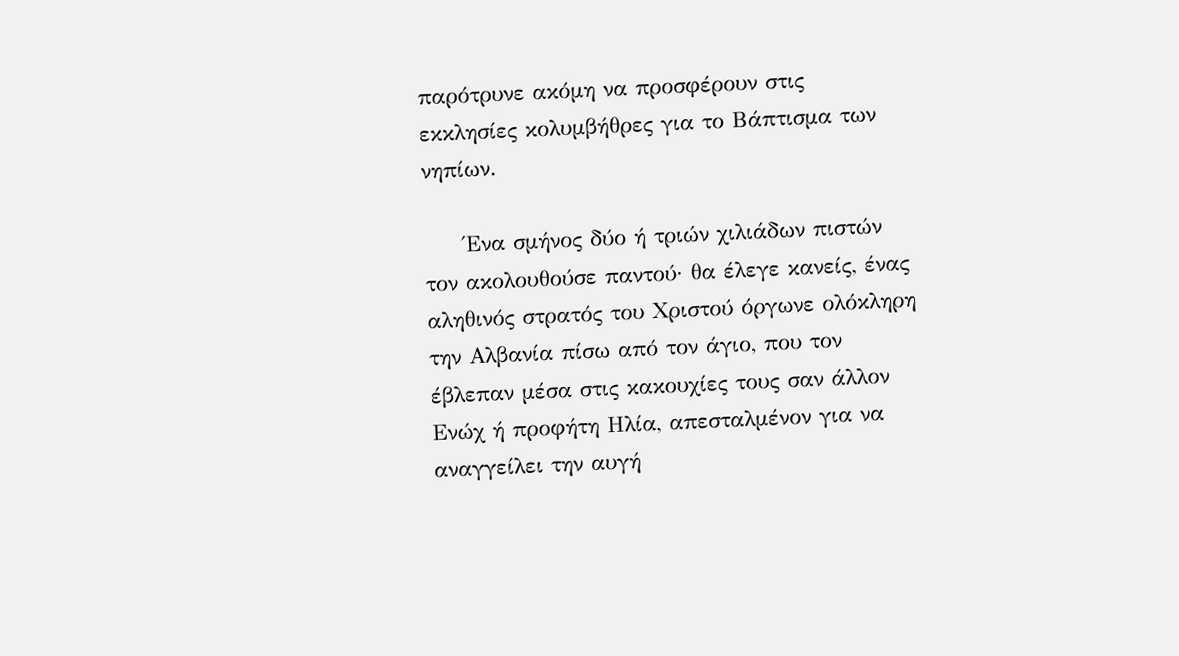παρότρυνε ακόμη να προσφέρουν στις εκκλησίες κολυμβήθρες για το Βάπτισμα των νηπίων.

     Ένα σμήνος δύο ή τριών χιλιάδων πιστών τον ακολουθούσε παντού· θα έλεγε κανείς, ένας αληθινός στρατός του Χριστού όργωνε ολόκληρη την Αλβανία πίσω από τον άγιο, που τον έβλεπαν μέσα στις κακουχίες τους σαν άλλον Ενώχ ή προφήτη Ηλία, απεσταλμένον για να αναγγείλει την αυγή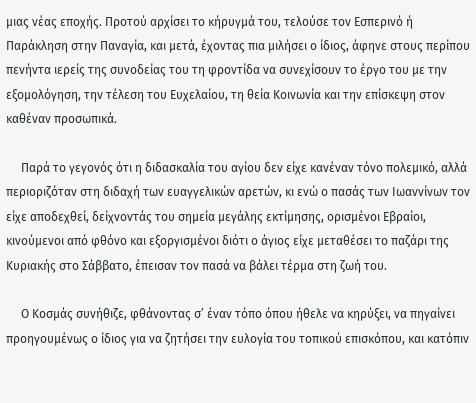μιας νέας εποχής. Προτού αρχίσει το κήρυγμά του, τελούσε τον Εσπερινό ή Παράκληση στην Παναγία, και μετά, έχοντας πια μιλήσει ο ίδιος, άφηνε στους περίπου πενήντα ιερείς της συνοδείας του τη φροντίδα να συνεχίσουν το έργο του με την εξομολόγηση, την τέλεση του Ευχελαίου, τη θεία Κοινωνία και την επίσκεψη στον καθέναν προσωπικά.

     Παρά το γεγονός ότι η διδασκαλία του αγίου δεν είχε κανέναν τόνο πολεμικό, αλλά περιοριζόταν στη διδαχή των ευαγγελικών αρετών, κι ενώ ο πασάς των Ιωαννίνων τον είχε αποδεχθεί, δείχνοντάς του σημεία μεγάλης εκτίμησης, ορισμένοι Εβραίοι, κινούμενοι από φθόνο και εξοργισμένοι διότι ο άγιος είχε μεταθέσει το παζάρι της Κυριακής στο Σάββατο, έπεισαν τον πασά να βάλει τέρμα στη ζωή του.

     Ο Κοσμάς συνήθιζε, φθάνοντας σ’ έναν τόπο όπου ήθελε να κηρύξει, να πηγαίνει προηγουμένως ο ίδιος για να ζητήσει την ευλογία του τοπικού επισκόπου, και κατόπιν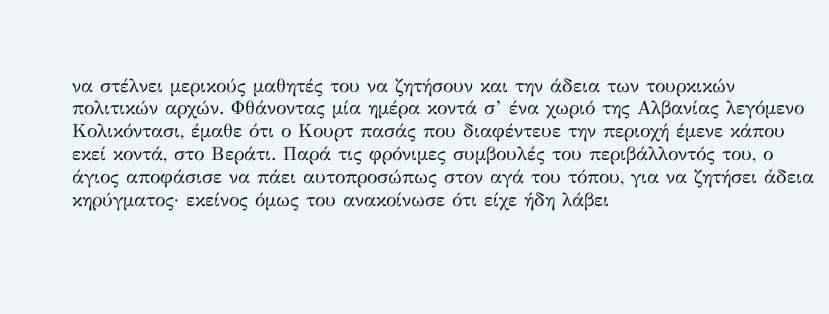να στέλνει μερικούς μαθητές του να ζητήσουν και την άδεια των τουρκικών πολιτικών αρχών. Φθάνοντας μία ημέρα κοντά σ’ ένα χωριό της Αλβανίας λεγόμενο Κολικόντασι, έμαθε ότι ο Κουρτ πασάς που διαφέντευε την περιοχή έμενε κάπου εκεί κοντά, στο Βεράτι. Παρά τις φρόνιμες συμβουλές του περιβάλλοντός του, ο άγιος αποφάσισε να πάει αυτοπροσώπως στον αγά του τόπου, για να ζητήσει άδεια κηρύγματος· εκείνος όμως του ανακοίνωσε ότι είχε ήδη λάβει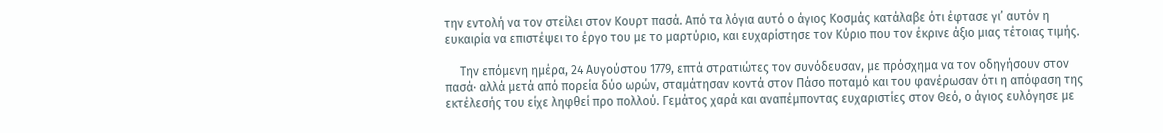την εντολή να τον στείλει στον Κουρτ πασά. Από τα λόγια αυτό ο άγιος Κοσμάς κατάλαβε ότι έφτασε γι’ αυτόν η ευκαιρία να επιστέψει το έργο του με το μαρτύριο, και ευχαρίστησε τον Κύριο που τον έκρινε άξιο μιας τέτοιας τιμής.

     Την επόμενη ημέρα, 24 Αυγούστου 1779, επτά στρατιώτες τον συνόδευσαν, με πρόσχημα να τον οδηγήσουν στον πασά· αλλά μετά από πορεία δύο ωρών, σταμάτησαν κοντά στον Πάσο ποταμό και του φανέρωσαν ότι η απόφαση της εκτέλεσής του είχε ληφθεί προ πολλού. Γεμάτος χαρά και αναπέμποντας ευχαριστίες στον Θεό, ο άγιος ευλόγησε με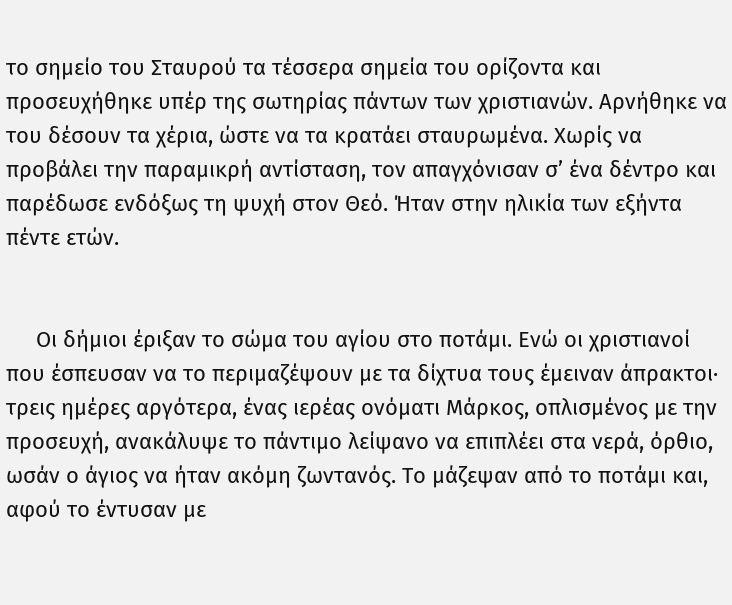το σημείο του Σταυρού τα τέσσερα σημεία του ορίζοντα και προσευχήθηκε υπέρ της σωτηρίας πάντων των χριστιανών. Αρνήθηκε να του δέσουν τα χέρια, ώστε να τα κρατάει σταυρωμένα. Χωρίς να προβάλει την παραμικρή αντίσταση, τον απαγχόνισαν σ’ ένα δέντρο και παρέδωσε ενδόξως τη ψυχή στον Θεό. Ήταν στην ηλικία των εξήντα πέντε ετών.


     Οι δήμιοι έριξαν το σώμα του αγίου στο ποτάμι. Ενώ οι χριστιανοί που έσπευσαν να το περιμαζέψουν με τα δίχτυα τους έμειναν άπρακτοι· τρεις ημέρες αργότερα, ένας ιερέας ονόματι Μάρκος, οπλισμένος με την προσευχή, ανακάλυψε το πάντιμο λείψανο να επιπλέει στα νερά, όρθιο, ωσάν ο άγιος να ήταν ακόμη ζωντανός. Το μάζεψαν από το ποτάμι και, αφού το έντυσαν με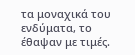τα μοναχικά του ενδύματα, το έθαψαν με τιμές.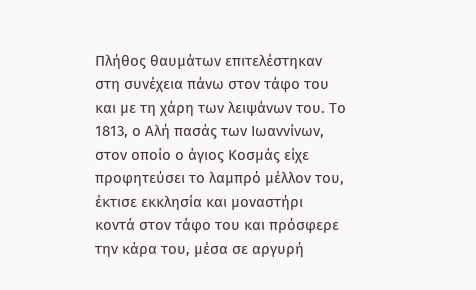Πλήθος θαυμάτων επιτελέστηκαν στη συνέχεια πάνω στον τάφο του και με τη χάρη των λειψάνων του. Το 1813, ο Αλή πασάς των Ιωαννίνων, στον οποίο ο άγιος Κοσμάς είχε προφητεύσει το λαμπρό μέλλον του, έκτισε εκκλησία και μοναστήρι κοντά στον τάφο του και πρόσφερε την κάρα του, μέσα σε αργυρή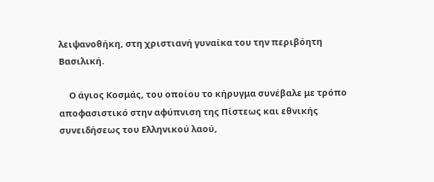λειψανοθήκη, στη χριστιανή γυναίκα του την περιβόητη Βασιλική.

     Ο άγιος Κοσμάς, του οποίου το κήρυγμα συνέβαλε με τρόπο αποφασιστικό στην αφύπνιση της Πίστεως και εθνικής συνειδήσεως του Ελληνικού λαού,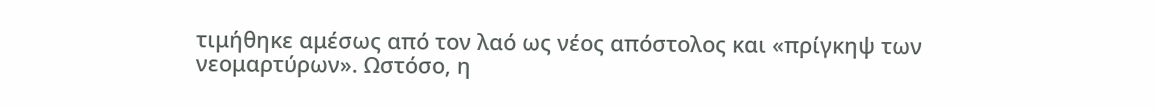τιμήθηκε αμέσως από τον λαό ως νέος απόστολος και «πρίγκηψ των νεομαρτύρων». Ωστόσο, η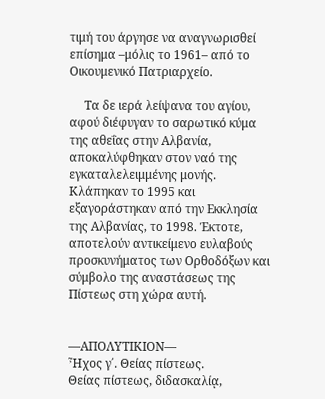τιμή του άργησε να αναγνωρισθεί επίσημα –μόλις το 1961– από το Οικουμενικό Πατριαρχείο.

     Τα δε ιερά λείψανα του αγίου, αφού διέφυγαν το σαρωτικό κύμα της αθεΐας στην Αλβανία, αποκαλύφθηκαν στον ναό της εγκαταλελειμμένης μονής. Κλάπηκαν το 1995 και εξαγοράστηκαν από την Εκκλησία της Αλβανίας, το 1998. Έκτοτε, αποτελούν αντικείμενο ευλαβούς προσκυνήματος των Ορθοδόξων και σύμβολο της αναστάσεως της Πίστεως στη χώρα αυτή.


—ΑΠΟΛΥΤΙΚΙΟΝ—
Ἦχος γ΄. Θείας πίστεως.
Θείας πίστεως, διδασκαλίᾳ,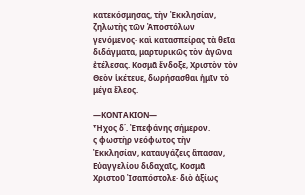κατεκόσμησας, τὴν Ἐκκλησίαν, ζηλωτὴς τῶν Ἀποστόλων γενόμενος· καὶ κατασπείρας τὰ θεῖα διδάγματα, μαρτυρικῶς τὸν ἀγῶνα ἐτέλεσας. Κοσμᾶ ἔνδοξε, Χριστὸν τὸν Θεὸν ἱκέτευε, δωρήσασθαι ἡμῖν τὸ μέγα ἔλεος.

—ΚΟΝΤΑΚΙΟΝ—
Ἦχος δ΄. Ἐπεφάνης σήμερον.
ς φωστὴρ νεόφωτος τὴν Ἐκκλησίαν, καταυγάζεις ἅπασαν, Εὐαγγελίου διδαχαῖς, Κοσμᾶ Χριστοῦ Ἰσαπόστολε· διὸ ἀξίως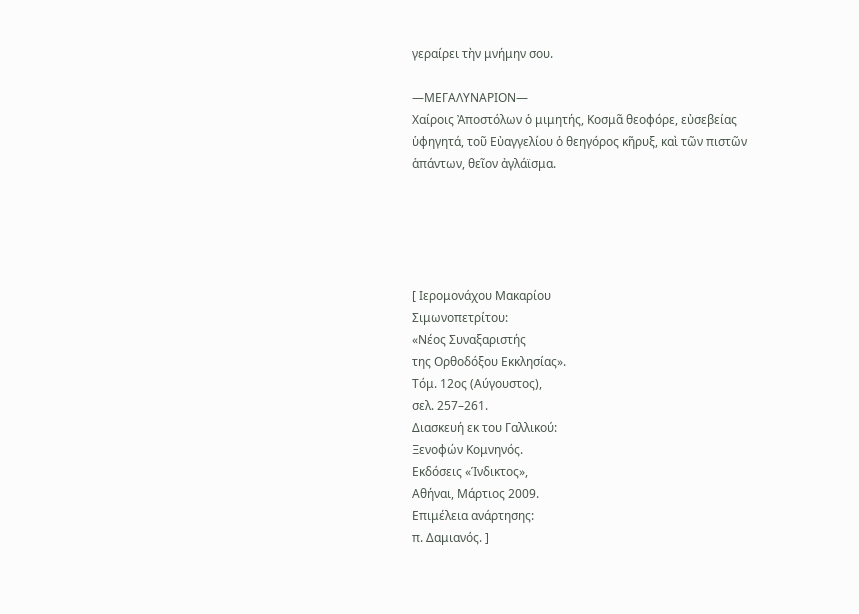γεραίρει τὴν μνήμην σου.

—ΜΕΓΑΛΥΝΑΡΙΟΝ—
Χαίροις Ἀποστόλων ὁ μιμητής, Κοσμᾶ θεοφόρε, εὐσεβείας ὑφηγητά, τοῦ Εὐαγγελίου ὁ θεηγόρος κῆρυξ, καὶ τῶν πιστῶν ἁπάντων, θεῖον ἀγλάϊσμα.





[ Ιερομονάχου Μακαρίου
Σιμωνοπετρίτου:
«Νέος Συναξαριστής
της Ορθοδόξου Εκκλησίας».
Τόμ. 12ος (Αύγουστος),
σελ. 257–261.
Διασκευή εκ του Γαλλικού:
Ξενοφών Κομνηνός.
Εκδόσεις «Ίνδικτος»,
Αθήναι, Μάρτιος 2009.
Επιμέλεια ανάρτησης:
π. Δαμιανός. ]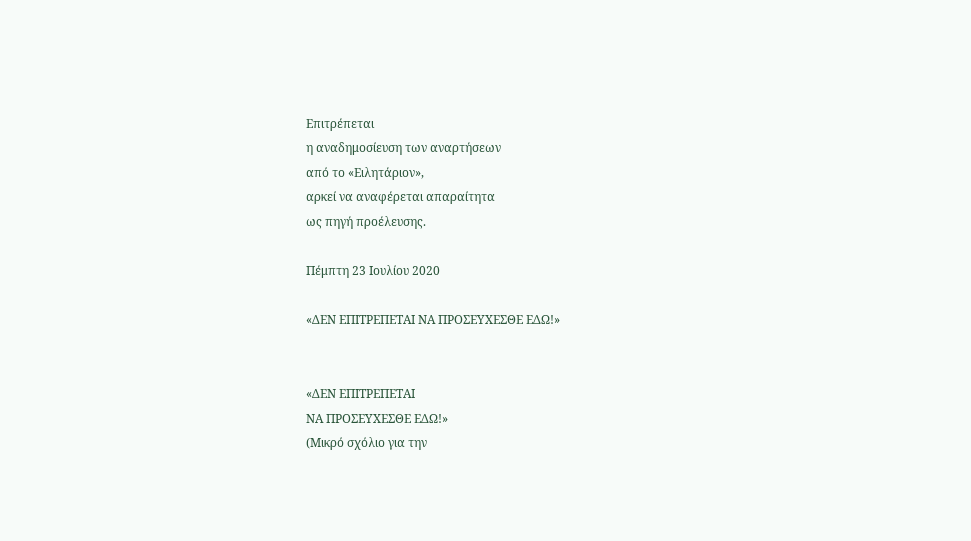Επιτρέπεται
η αναδημοσίευση των αναρτήσεων
από το «Ειλητάριον»,
αρκεί να αναφέρεται απαραίτητα
ως πηγή προέλευσης.

Πέμπτη 23 Ιουλίου 2020

«ΔΕΝ ΕΠΙΤΡΕΠΕΤΑΙ ΝΑ ΠΡΟΣΕΥΧΕΣΘΕ ΕΔΩ!»


«ΔΕΝ ΕΠΙΤΡΕΠΕΤΑΙ
ΝΑ ΠΡΟΣΕΥΧΕΣΘΕ ΕΔΩ!»
(Μικρό σχόλιο για την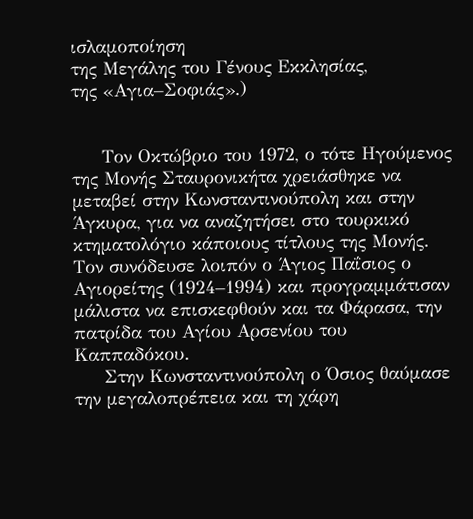ισλαμοποίηση
της Μεγάλης του Γένους Εκκλησίας,
της «Αγια–Σοφιάς».)


     Τον Οκτώβριο του 1972, ο τότε Ηγούμενος της Μονής Σταυρονικήτα χρειάσθηκε να μεταβεί στην Κωνσταντινούπολη και στην Άγκυρα, για να αναζητήσει στο τουρκικό κτηματολόγιο κάποιους τίτλους της Μονής. Τον συνόδευσε λοιπόν ο Άγιος Παΐσιος ο Αγιορείτης (1924–1994) και προγραμμάτισαν μάλιστα να επισκεφθούν και τα Φάρασα, την πατρίδα του Αγίου Αρσενίου του Καππαδόκου.
     Στην Κωνσταντινούπολη ο Όσιος θαύμασε την μεγαλοπρέπεια και τη χάρη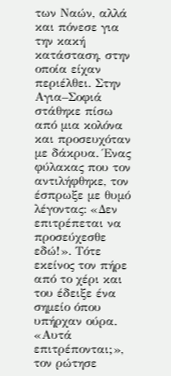των Ναών, αλλά και πόνεσε για την κακή κατάσταση, στην οποία είχαν περιέλθει. Στην Αγια–Σοφιά στάθηκε πίσω από μια κολόνα και προσευχόταν με δάκρυα. Ένας φύλακας που τον αντιλήφθηκε, τον έσπρωξε με θυμό λέγοντας: «Δεν επιτρέπεται να προσεύχεσθε εδώ!». Τότε εκείνος τον πήρε από το χέρι και του έδειξε ένα σημείο όπου υπήρχαν ούρα. «Αυτά επιτρέπονται;», τον ρώτησε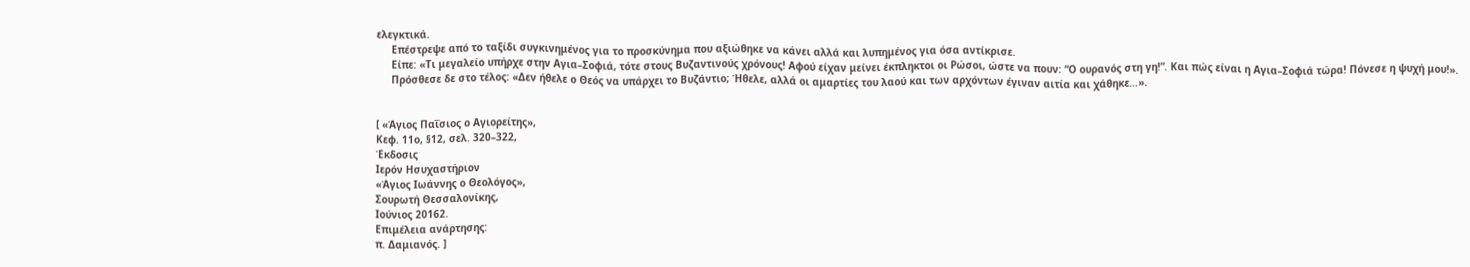ελεγκτικά.
     Επέστρεψε από το ταξίδι συγκινημένος για το προσκύνημα που αξιώθηκε να κάνει αλλά και λυπημένος για όσα αντίκρισε.
     Είπε: «Τι μεγαλείο υπήρχε στην Αγια–Σοφιά, τότε στους Βυζαντινούς χρόνους! Αφού είχαν μείνει έκπληκτοι οι Ρώσοι, ώστε να πουν: “Ο ουρανός στη γη!”. Και πώς είναι η Αγια–Σοφιά τώρα! Πόνεσε η ψυχή μου!».
     Πρόσθεσε δε στο τέλος: «Δεν ήθελε ο Θεός να υπάρχει το Βυζάντιο; Ήθελε, αλλά οι αμαρτίες του λαού και των αρχόντων έγιναν αιτία και χάθηκε…».


[ «Άγιος Παΐσιος ο Αγιορείτης»,
Κεφ. 11ο, §12, σελ. 320–322,
Έκδοσις
Ιερόν Ησυχαστήριον
«Άγιος Ιωάννης ο Θεολόγος»,
Σουρωτή Θεσσαλονίκης,
Ιούνιος 20162.
Επιμέλεια ανάρτησης:
π. Δαμιανός. ]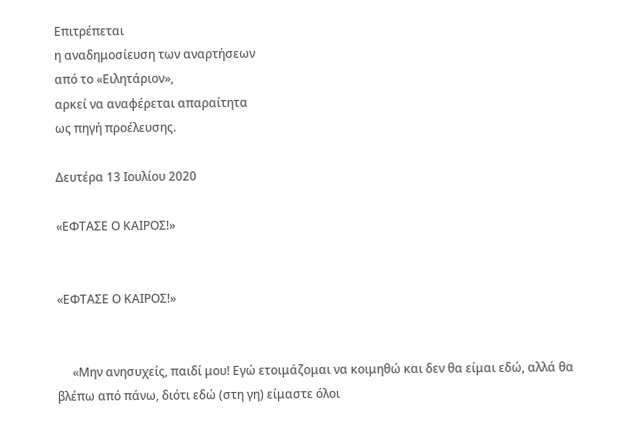Επιτρέπεται
η αναδημοσίευση των αναρτήσεων
από το «Ειλητάριον»,
αρκεί να αναφέρεται απαραίτητα
ως πηγή προέλευσης.

Δευτέρα 13 Ιουλίου 2020

«ΕΦΤΑΣΕ Ο ΚΑΙΡΟΣ!»


«ΕΦΤΑΣΕ Ο ΚΑΙΡΟΣ!»


     «Μην ανησυχείς, παιδί μου! Εγώ ετοιμάζομαι να κοιμηθώ και δεν θα είμαι εδώ, αλλά θα βλέπω από πάνω, διότι εδώ (στη γη) είμαστε όλοι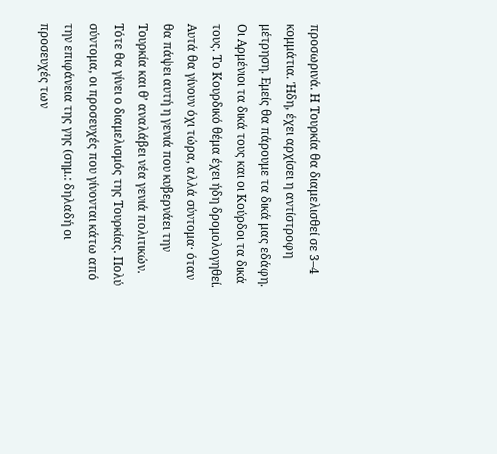προσωρινά. Η Τουρκία θα διαμελισθεί σε 3–4 κομμάτια. Ήδη, έχει αρχίσει η αντίστροφη μέτρηση. Εμείς θα πάρουμε τα δικά μας εδάφη. Οι Αρμένιοι τα δικά τους και οι Κούρδοι τα δικά τους. Το Κουρδικό θέμα έχει ήδη δρομολογηθεί. Αυτά θα γίνουν όχι τώρα, αλλά σύντομα· όταν θα πάψει αυτή η γενιά που κυβερνάει την Τουρκία και θ’ αναλάβει νέα γενιά πολιτικών. Τότε θα γίνει ο διαμελισμός της Τουρκίας. Πολύ σύντομα, οι προσευχές που γίνονται κάτω από την επιφάνεια της γης (σημ.: δηλαδή οι προσευχές των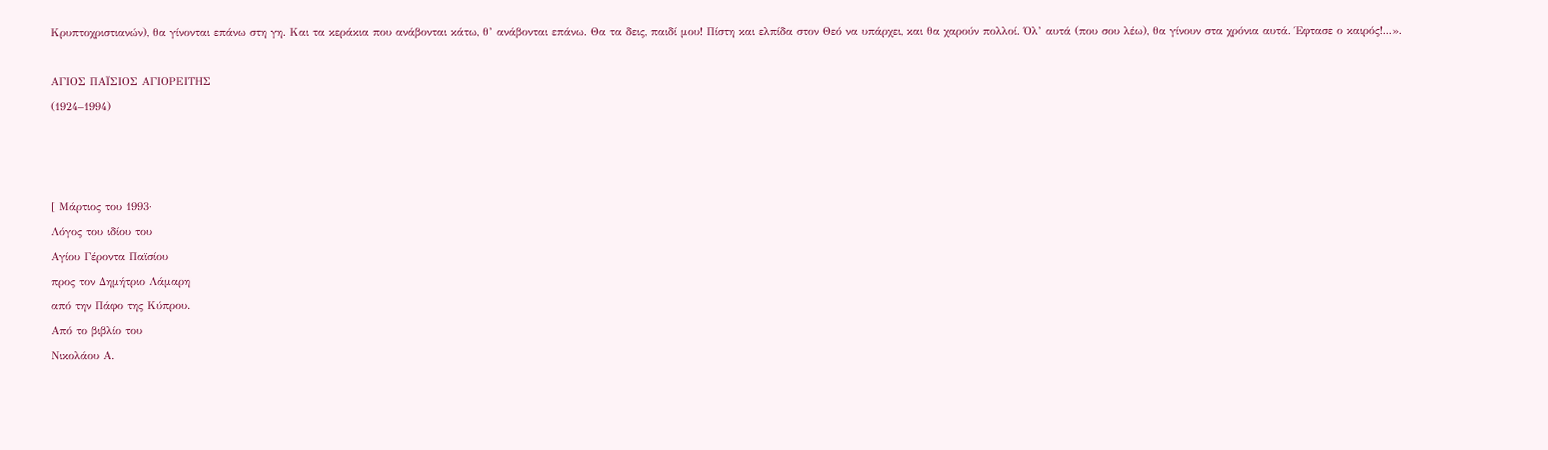Κρυπτοχριστιανών), θα γίνονται επάνω στη γη. Και τα κεράκια που ανάβονται κάτω, θ’ ανάβονται επάνω. Θα τα δεις, παιδί μου! Πίστη και ελπίδα στον Θεό να υπάρχει, και θα χαρούν πολλοί. Όλ’ αυτά (που σου λέω), θα γίνουν στα χρόνια αυτά. Έφτασε ο καιρός!...».

ΑΓΙΟΣ ΠΑΪΣΙΟΣ ΑΓΙΟΡΕΙΤΗΣ
(1924–1994)



[ Μάρτιος του 1993·
Λόγος του ιδίου του
Αγίου Γέροντα Παϊσίου
προς τον Δημήτριο Λάμαρη
από την Πάφο της Κύπρου.
Από το βιβλίο του
Νικολάου Α.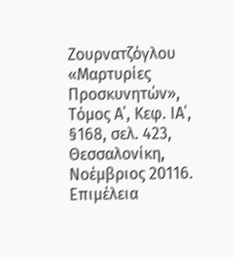Ζουρνατζόγλου
«Μαρτυρίες Προσκυνητών»,
Τόμος Α΄, Κεφ. ΙΑ΄, §168, σελ. 423,
Θεσσαλονίκη, Νοέμβριος 20116.
Επιμέλεια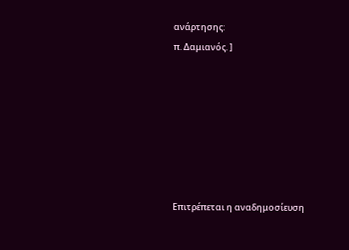ανάρτησης:
π. Δαμιανός. ]







Επιτρέπεται η αναδημοσίευση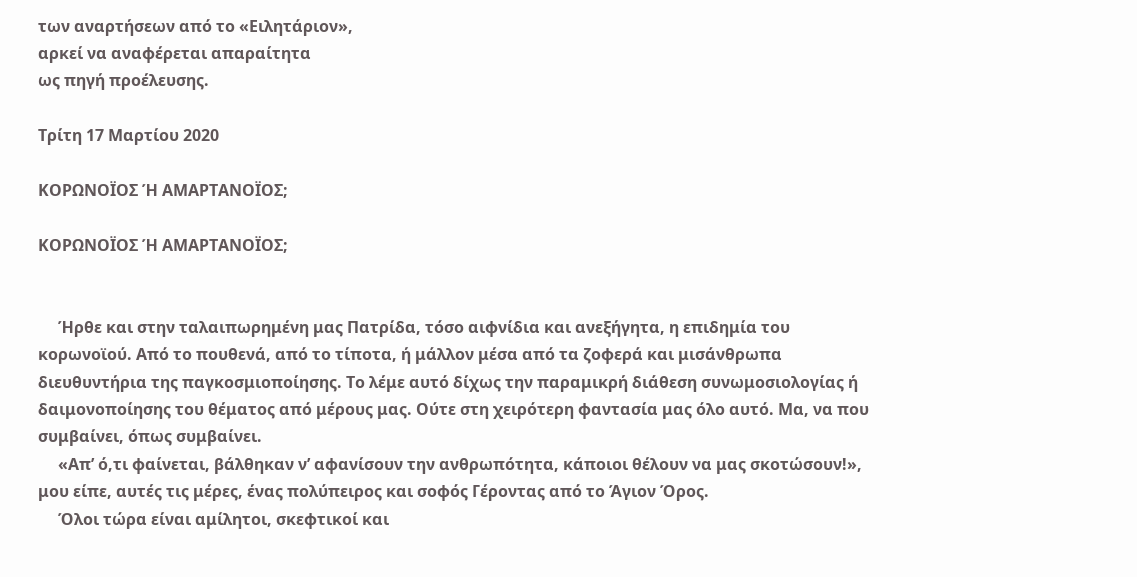των αναρτήσεων από το «Ειλητάριον»,
αρκεί να αναφέρεται απαραίτητα
ως πηγή προέλευσης.

Τρίτη 17 Μαρτίου 2020

ΚΟΡΩΝΟΪΟΣ Ή ΑΜΑΡΤΑΝΟΪΟΣ;

ΚΟΡΩΝΟΪΟΣ Ή ΑΜΑΡΤΑΝΟΪΟΣ;


     Ήρθε και στην ταλαιπωρημένη μας Πατρίδα, τόσο αιφνίδια και ανεξήγητα, η επιδημία του κορωνοϊού. Από το πουθενά, από το τίποτα, ή μάλλον μέσα από τα ζοφερά και μισάνθρωπα διευθυντήρια της παγκοσμιοποίησης. Το λέμε αυτό δίχως την παραμικρή διάθεση συνωμοσιολογίας ή δαιμονοποίησης του θέματος από μέρους μας. Ούτε στη χειρότερη φαντασία μας όλο αυτό. Μα, να που συμβαίνει, όπως συμβαίνει.
     «Απ’ ό,τι φαίνεται, βάλθηκαν ν’ αφανίσουν την ανθρωπότητα, κάποιοι θέλουν να μας σκοτώσουν!», μου είπε, αυτές τις μέρες, ένας πολύπειρος και σοφός Γέροντας από το Άγιον Όρος.
     Όλοι τώρα είναι αμίλητοι, σκεφτικοί και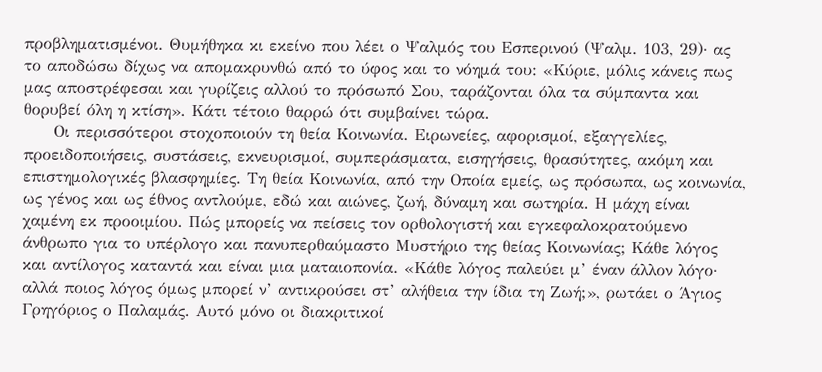προβληματισμένοι. Θυμήθηκα κι εκείνο που λέει ο Ψαλμός του Εσπερινού (Ψαλμ. 103, 29)· ας το αποδώσω δίχως να απομακρυνθώ από το ύφος και το νόημά του: «Κύριε, μόλις κάνεις πως μας αποστρέφεσαι και γυρίζεις αλλού το πρόσωπό Σου, ταράζονται όλα τα σύμπαντα και θορυβεί όλη η κτίση». Κάτι τέτοιο θαρρώ ότι συμβαίνει τώρα.
     Οι περισσότεροι στοχοποιούν τη θεία Κοινωνία. Ειρωνείες, αφορισμοί, εξαγγελίες, προειδοποιήσεις, συστάσεις, εκνευρισμοί, συμπεράσματα, εισηγήσεις, θρασύτητες, ακόμη και επιστημολογικές βλασφημίες. Τη θεία Κοινωνία, από την Οποία εμείς, ως πρόσωπα, ως κοινωνία, ως γένος και ως έθνος αντλούμε, εδώ και αιώνες, ζωή, δύναμη και σωτηρία. Η μάχη είναι χαμένη εκ προοιμίου. Πώς μπορείς να πείσεις τον ορθολογιστή και εγκεφαλοκρατούμενο άνθρωπο για το υπέρλογο και πανυπερθαύμαστο Μυστήριο της θείας Κοινωνίας; Κάθε λόγος και αντίλογος καταντά και είναι μια ματαιοπονία. «Κάθε λόγος παλεύει μ’ έναν άλλον λόγο· αλλά ποιος λόγος όμως μπορεί ν’ αντικρούσει στ’ αλήθεια την ίδια τη Ζωή;», ρωτάει ο Άγιος Γρηγόριος ο Παλαμάς. Αυτό μόνο οι διακριτικοί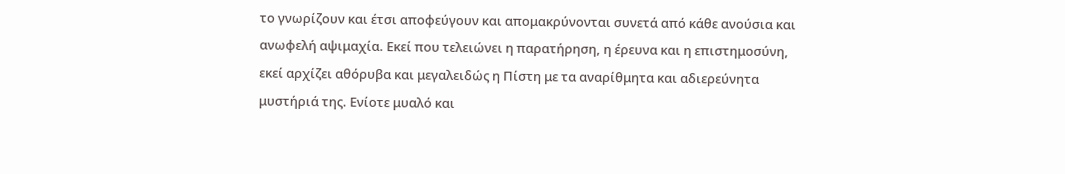το γνωρίζουν και έτσι αποφεύγουν και απομακρύνονται συνετά από κάθε ανούσια και ανωφελή αψιμαχία. Εκεί που τελειώνει η παρατήρηση, η έρευνα και η επιστημοσύνη, εκεί αρχίζει αθόρυβα και μεγαλειδώς η Πίστη με τα αναρίθμητα και αδιερεύνητα μυστήριά της. Ενίοτε μυαλό και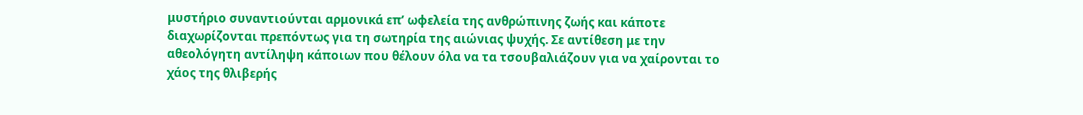μυστήριο συναντιούνται αρμονικά επ’ ωφελεία της ανθρώπινης ζωής και κάποτε διαχωρίζονται πρεπόντως για τη σωτηρία της αιώνιας ψυχής. Σε αντίθεση με την αθεολόγητη αντίληψη κάποιων που θέλουν όλα να τα τσουβαλιάζουν για να χαίρονται το χάος της θλιβερής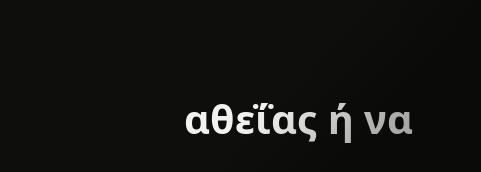αθεΐας ή να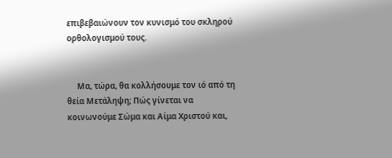επιβεβαιώνουν τον κυνισμό του σκληρού ορθολογισμού τους.


     Μα, τώρα, θα κολλήσουμε τον ιό από τη θεία Μετάληψη; Πώς γίνεται να κοινωνούμε Σώμα και Αίμα Χριστού και,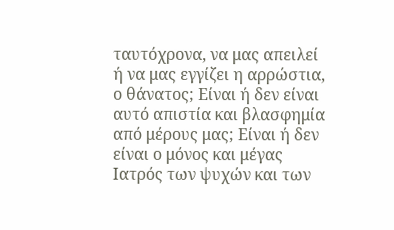ταυτόχρονα, να μας απειλεί ή να μας εγγίζει η αρρώστια, ο θάνατος; Είναι ή δεν είναι αυτό απιστία και βλασφημία από μέρους μας; Είναι ή δεν είναι ο μόνος και μέγας Ιατρός των ψυχών και των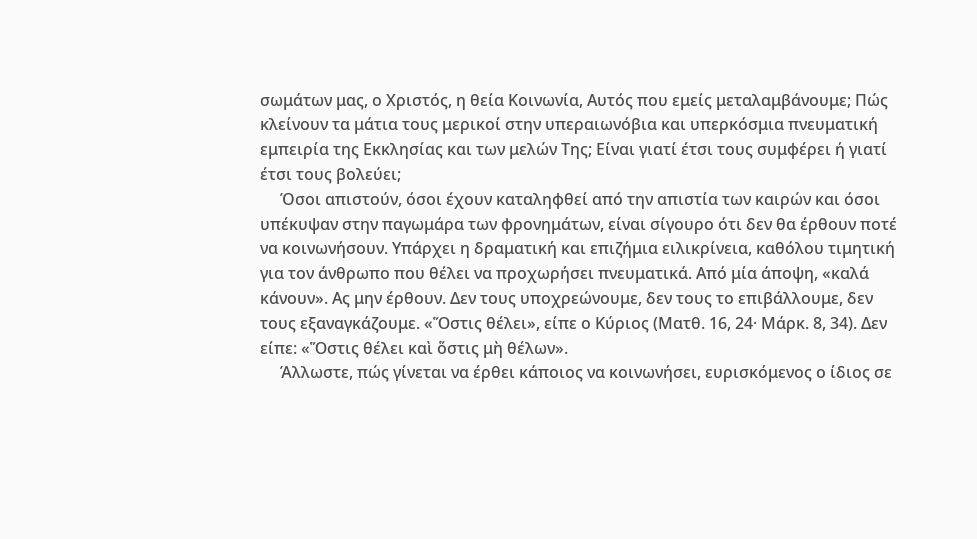σωμάτων μας, ο Χριστός, η θεία Κοινωνία, Αυτός που εμείς μεταλαμβάνουμε; Πώς κλείνουν τα μάτια τους μερικοί στην υπεραιωνόβια και υπερκόσμια πνευματική εμπειρία της Εκκλησίας και των μελών Της; Είναι γιατί έτσι τους συμφέρει ή γιατί έτσι τους βολεύει;
     Όσοι απιστούν, όσοι έχουν καταληφθεί από την απιστία των καιρών και όσοι υπέκυψαν στην παγωμάρα των φρονημάτων, είναι σίγουρο ότι δεν θα έρθουν ποτέ να κοινωνήσουν. Υπάρχει η δραματική και επιζήμια ειλικρίνεια, καθόλου τιμητική για τον άνθρωπο που θέλει να προχωρήσει πνευματικά. Από μία άποψη, «καλά κάνουν». Ας μην έρθουν. Δεν τους υποχρεώνουμε, δεν τους το επιβάλλουμε, δεν τους εξαναγκάζουμε. «Ὅστις θέλει», είπε ο Κύριος (Ματθ. 16, 24· Μάρκ. 8, 34). Δεν είπε: «Ὅστις θέλει καὶ ὅστις μὴ θέλων».
     Άλλωστε, πώς γίνεται να έρθει κάποιος να κοινωνήσει, ευρισκόμενος ο ίδιος σε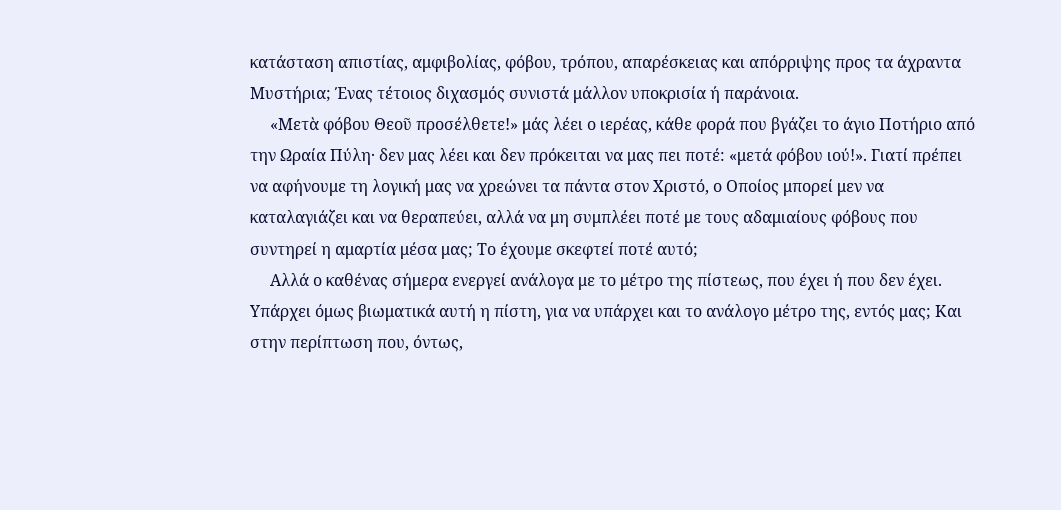κατάσταση απιστίας, αμφιβολίας, φόβου, τρόπου, απαρέσκειας και απόρριψης προς τα άχραντα Μυστήρια; Ένας τέτοιος διχασμός συνιστά μάλλον υποκρισία ή παράνοια.
     «Μετὰ φόβου Θεοῦ προσέλθετε!» μάς λέει ο ιερέας, κάθε φορά που βγάζει το άγιο Ποτήριο από την Ωραία Πύλη· δεν μας λέει και δεν πρόκειται να μας πει ποτέ: «μετά φόβου ιού!». Γιατί πρέπει να αφήνουμε τη λογική μας να χρεώνει τα πάντα στον Χριστό, ο Οποίος μπορεί μεν να καταλαγιάζει και να θεραπεύει, αλλά να μη συμπλέει ποτέ με τους αδαμιαίους φόβους που συντηρεί η αμαρτία μέσα μας; Το έχουμε σκεφτεί ποτέ αυτό;
     Αλλά ο καθένας σήμερα ενεργεί ανάλογα με το μέτρο της πίστεως, που έχει ή που δεν έχει. Υπάρχει όμως βιωματικά αυτή η πίστη, για να υπάρχει και το ανάλογο μέτρο της, εντός μας; Και στην περίπτωση που, όντως,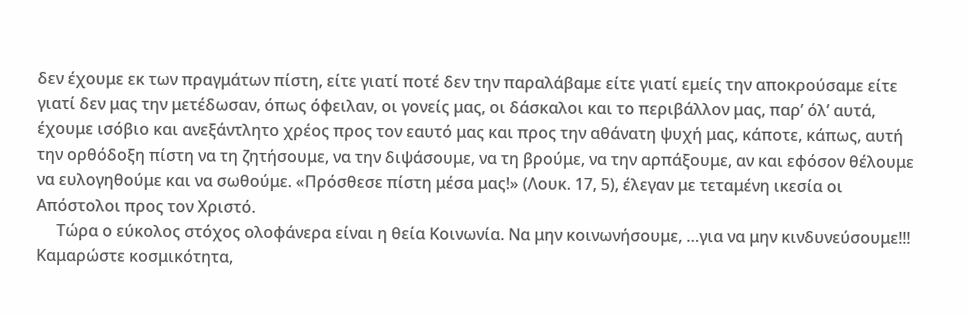δεν έχουμε εκ των πραγμάτων πίστη, είτε γιατί ποτέ δεν την παραλάβαμε είτε γιατί εμείς την αποκρούσαμε είτε γιατί δεν μας την μετέδωσαν, όπως όφειλαν, οι γονείς μας, οι δάσκαλοι και το περιβάλλον μας, παρ’ όλ’ αυτά, έχουμε ισόβιο και ανεξάντλητο χρέος προς τον εαυτό μας και προς την αθάνατη ψυχή μας, κάποτε, κάπως, αυτή την ορθόδοξη πίστη να τη ζητήσουμε, να την διψάσουμε, να τη βρούμε, να την αρπάξουμε, αν και εφόσον θέλουμε να ευλογηθούμε και να σωθούμε. «Πρόσθεσε πίστη μέσα μας!» (Λουκ. 17, 5), έλεγαν με τεταμένη ικεσία οι Απόστολοι προς τον Χριστό.
     Τώρα ο εύκολος στόχος ολοφάνερα είναι η θεία Κοινωνία. Να μην κοινωνήσουμε, …για να μην κινδυνεύσουμε!!! Καμαρώστε κοσμικότητα,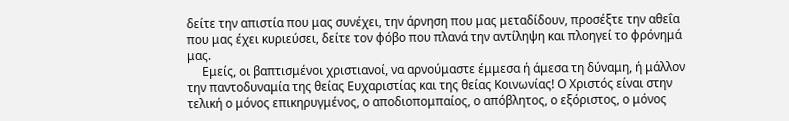δείτε την απιστία που μας συνέχει, την άρνηση που μας μεταδίδουν, προσέξτε την αθεΐα που μας έχει κυριεύσει, δείτε τον φόβο που πλανά την αντίληψη και πλοηγεί το φρόνημά μας.
     Εμείς, οι βαπτισμένοι χριστιανοί, να αρνούμαστε έμμεσα ή άμεσα τη δύναμη, ή μάλλον την παντοδυναμία της θείας Ευχαριστίας και της θείας Κοινωνίας! Ο Χριστός είναι στην τελική ο μόνος επικηρυγμένος, ο αποδιοπομπαίος, ο απόβλητος, ο εξόριστος, ο μόνος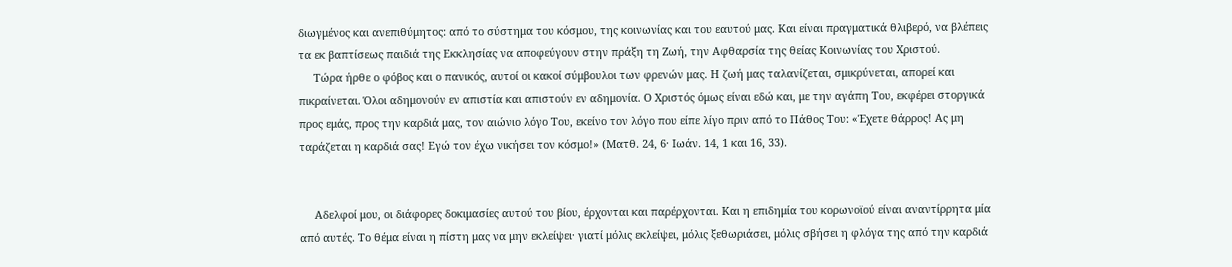διωγμένος και ανεπιθύμητος: από το σύστημα του κόσμου, της κοινωνίας και του εαυτού μας. Και είναι πραγματικά θλιβερό, να βλέπεις τα εκ βαπτίσεως παιδιά της Εκκλησίας να αποφεύγουν στην πράξη τη Ζωή, την Αφθαρσία της θείας Κοινωνίας του Χριστού.
     Τώρα ήρθε ο φόβος και ο πανικός, αυτοί οι κακοί σύμβουλοι των φρενών μας. Η ζωή μας ταλανίζεται, σμικρύνεται, απορεί και πικραίνεται. Όλοι αδημονούν εν απιστία και απιστούν εν αδημονία. Ο Χριστός όμως είναι εδώ και, με την αγάπη Του, εκφέρει στοργικά προς εμάς, προς την καρδιά μας, τον αιώνιο λόγο Του, εκείνο τον λόγο που είπε λίγο πριν από το Πάθος Του: «Έχετε θάρρος! Ας μη ταράζεται η καρδιά σας! Εγώ τον έχω νικήσει τον κόσμο!» (Ματθ. 24, 6· Ιωάν. 14, 1 και 16, 33).


     Αδελφοί μου, οι διάφορες δοκιμασίες αυτού του βίου, έρχονται και παρέρχονται. Και η επιδημία του κορωνοϊού είναι αναντίρρητα μία από αυτές. Το θέμα είναι η πίστη μας να μην εκλείψει· γιατί μόλις εκλείψει, μόλις ξεθωριάσει, μόλις σβήσει η φλόγα της από την καρδιά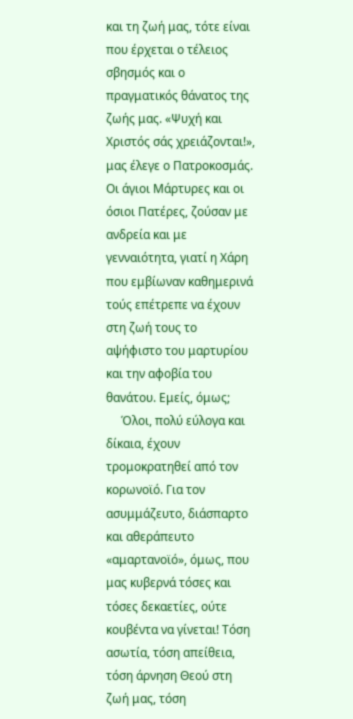και τη ζωή μας, τότε είναι που έρχεται ο τέλειος σβησμός και ο πραγματικός θάνατος της ζωής μας. «Ψυχή και Χριστός σάς χρειάζονται!», μας έλεγε ο Πατροκοσμάς. Οι άγιοι Μάρτυρες και οι όσιοι Πατέρες, ζούσαν με ανδρεία και με γενναιότητα, γιατί η Χάρη που εμβίωναν καθημερινά τούς επέτρεπε να έχουν στη ζωή τους το αψήφιστο του μαρτυρίου και την αφοβία του θανάτου. Εμείς, όμως;
     Όλοι, πολύ εύλογα και δίκαια, έχουν τρομοκρατηθεί από τον κορωνοϊό. Για τον ασυμμάζευτο, διάσπαρτο και αθεράπευτο «αμαρτανοϊό», όμως, που μας κυβερνά τόσες και τόσες δεκαετίες, ούτε κουβέντα να γίνεται! Τόση ασωτία, τόση απείθεια, τόση άρνηση Θεού στη ζωή μας, τόση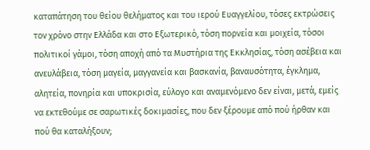καταπάτηση του θείου θελήματος και του ιερού Ευαγγελίου, τόσες εκτρώσεις τον χρόνο στην Ελλάδα και στο Εξωτερικό, τόση πορνεία και μοιχεία, τόσοι πολιτικοί γάμοι, τόση αποχή από τα Μυστήρια της Εκκλησίας, τόση ασέβεια και ανευλάβεια, τόση μαγεία, μαγγανεία και βασκανία, βαναυσότητα, έγκλημα, αλητεία, πονηρία και υποκρισία, εύλογο και αναμενόμενο δεν είναι, μετά, εμείς να εκτεθούμε σε σαρωτικές δοκιμασίες, που δεν ξέρουμε από πού ήρθαν και πού θα καταλήξουν;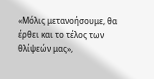«Μόλις μετανοήσουμε, θα έρθει και το τέλος των θλίψεών μας»,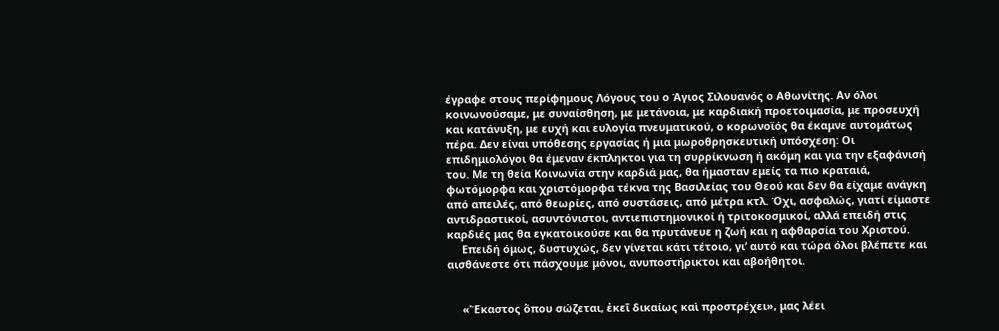έγραφε στους περίφημους Λόγους του ο Άγιος Σιλουανός ο Αθωνίτης. Αν όλοι κοινωνούσαμε, με συναίσθηση, με μετάνοια, με καρδιακή προετοιμασία, με προσευχή και κατάνυξη, με ευχή και ευλογία πνευματικού, ο κορωνοϊός θα έκαμνε αυτομάτως πέρα. Δεν είναι υπόθεσης εργασίας ή μια μωροθρησκευτική υπόσχεση: Οι επιδημιολόγοι θα έμεναν έκπληκτοι για τη συρρίκνωση ή ακόμη και για την εξαφάνισή του. Με τη θεία Κοινωνία στην καρδιά μας, θα ήμασταν εμείς τα πιο κραταιά, φωτόμορφα και χριστόμορφα τέκνα της Βασιλείας του Θεού και δεν θα είχαμε ανάγκη από απειλές, από θεωρίες, από συστάσεις, από μέτρα κτλ. Όχι, ασφαλώς, γιατί είμαστε αντιδραστικοί, ασυντόνιστοι, αντιεπιστημονικοί ή τριτοκοσμικοί, αλλά επειδή στις καρδιές μας θα εγκατοικούσε και θα πρυτάνευε η ζωή και η αφθαρσία του Χριστού.
     Επειδή όμως, δυστυχώς, δεν γίνεται κάτι τέτοιο, γι’ αυτό και τώρα όλοι βλέπετε και αισθάνεστε ότι πάσχουμε μόνοι, ανυποστήρικτοι και αβοήθητοι.


     «Ἕκαστος ὅπου σώζεται, ἐκεῖ δικαίως καὶ προστρέχει», μας λέει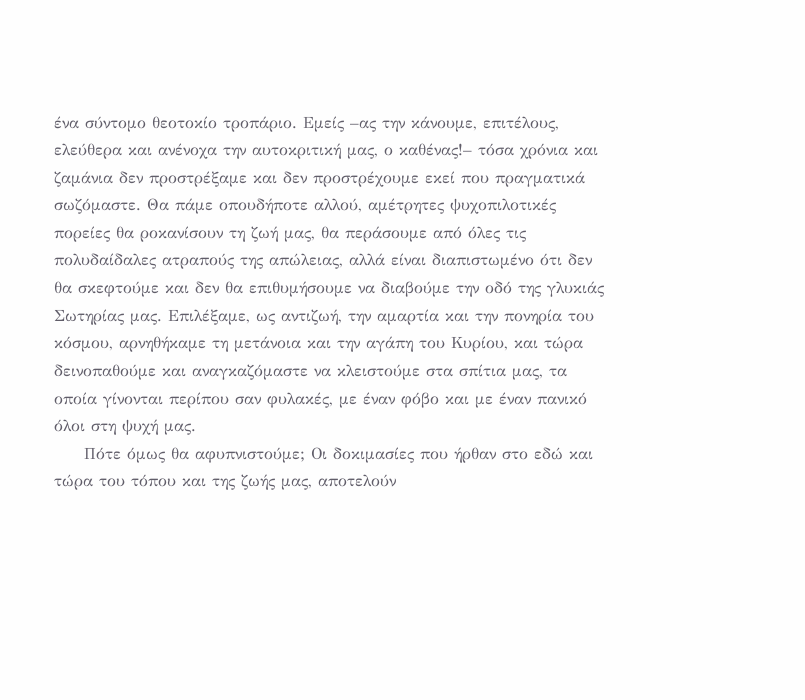ένα σύντομο θεοτοκίο τροπάριο. Εμείς –ας την κάνουμε, επιτέλους, ελεύθερα και ανένοχα την αυτοκριτική μας, ο καθένας!– τόσα χρόνια και ζαμάνια δεν προστρέξαμε και δεν προστρέχουμε εκεί που πραγματικά σωζόμαστε. Θα πάμε οπουδήποτε αλλού, αμέτρητες ψυχοπιλοτικές πορείες θα ροκανίσουν τη ζωή μας, θα περάσουμε από όλες τις πολυδαίδαλες ατραπούς της απώλειας, αλλά είναι διαπιστωμένο ότι δεν θα σκεφτούμε και δεν θα επιθυμήσουμε να διαβούμε την οδό της γλυκιάς Σωτηρίας μας. Επιλέξαμε, ως αντιζωή, την αμαρτία και την πονηρία του κόσμου, αρνηθήκαμε τη μετάνοια και την αγάπη του Κυρίου, και τώρα δεινοπαθούμε και αναγκαζόμαστε να κλειστούμε στα σπίτια μας, τα οποία γίνονται περίπου σαν φυλακές, με έναν φόβο και με έναν πανικό όλοι στη ψυχή μας.
     Πότε όμως θα αφυπνιστούμε; Οι δοκιμασίες που ήρθαν στο εδώ και τώρα του τόπου και της ζωής μας, αποτελούν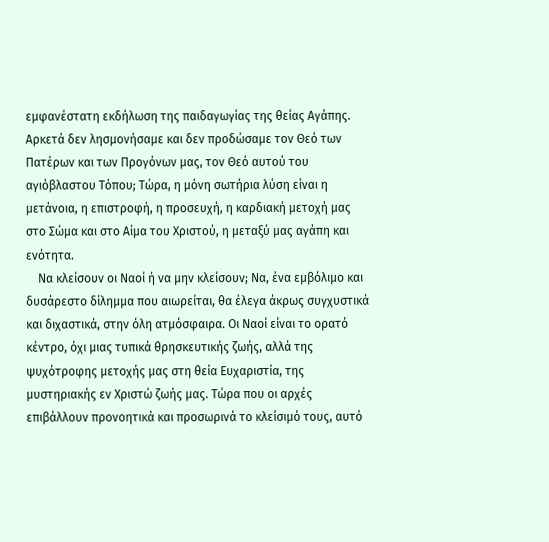εμφανέστατη εκδήλωση της παιδαγωγίας της θείας Αγάπης. Αρκετά δεν λησμονήσαμε και δεν προδώσαμε τον Θεό των Πατέρων και των Προγόνων μας, τον Θεό αυτού του αγιόβλαστου Τόπου; Τώρα, η μόνη σωτήρια λύση είναι η μετάνοια, η επιστροφή, η προσευχή, η καρδιακή μετοχή μας στο Σώμα και στο Αίμα του Χριστού, η μεταξύ μας αγάπη και ενότητα.
    Να κλείσουν οι Ναοί ή να μην κλείσουν; Να, ένα εμβόλιμο και δυσάρεστο δίλημμα που αιωρείται, θα έλεγα άκρως συγχυστικά και διχαστικά, στην όλη ατμόσφαιρα. Οι Ναοί είναι το ορατό κέντρο, όχι μιας τυπικά θρησκευτικής ζωής, αλλά της ψυχότροφης μετοχής μας στη θεία Ευχαριστία, της μυστηριακής εν Χριστώ ζωής μας. Τώρα που οι αρχές επιβάλλουν προνοητικά και προσωρινά το κλείσιμό τους, αυτό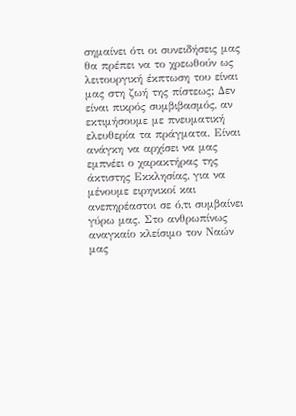σημαίνει ότι οι συνειδήσεις μας θα πρέπει να το χρεωθούν ως λειτουργική έκπτωση του είναι μας στη ζωή της πίστεως; Δεν είναι πικρός συμβιβασμός, αν εκτιμήσουμε με πνευματική ελευθερία τα πράγματα. Είναι ανάγκη να αρχίσει να μας εμπνέει ο χαρακτήρας της άκτιστης Εκκλησίας, για να μένουμε ειρηνικοί και ανεπηρέαστοι σε ό,τι συμβαίνει γύρω μας. Στο ανθρωπίνως αναγκαίο κλείσιμο τον Ναών μας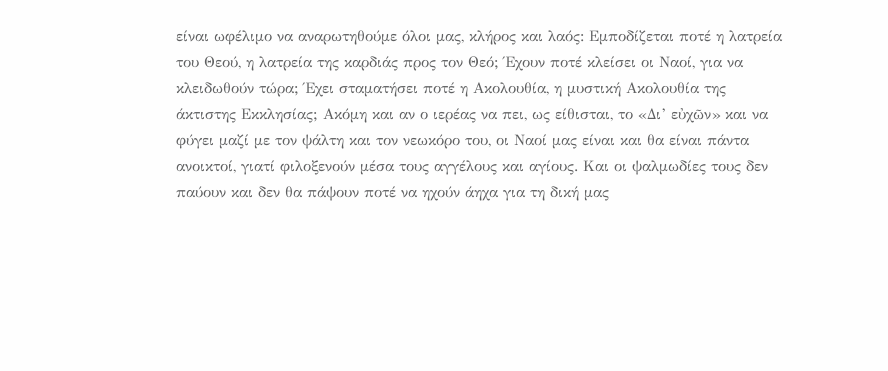είναι ωφέλιμο να αναρωτηθούμε όλοι μας, κλήρος και λαός: Εμποδίζεται ποτέ η λατρεία του Θεού, η λατρεία της καρδιάς προς τον Θεό; Έχουν ποτέ κλείσει οι Ναοί, για να κλειδωθούν τώρα; Έχει σταματήσει ποτέ η Ακολουθία, η μυστική Ακολουθία της άκτιστης Εκκλησίας; Ακόμη και αν ο ιερέας να πει, ως είθισται, το «Δι’ εὐχῶν» και να φύγει μαζί με τον ψάλτη και τον νεωκόρο του, οι Ναοί μας είναι και θα είναι πάντα ανοικτοί, γιατί φιλοξενούν μέσα τους αγγέλους και αγίους. Και οι ψαλμωδίες τους δεν παύουν και δεν θα πάψουν ποτέ να ηχούν άηχα για τη δική μας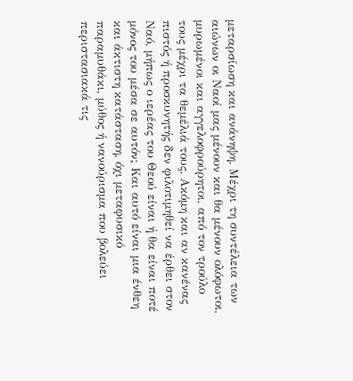μεταρσίωση και ανάνηψη. Μέχρι τη συντέλεια των αιώνων οι Ναοί μας μένουν και θα μένουν ολόφωτοι, μυρωμένοι και αγγελοφρούρητοι, από τον τρούλο τους μέχρι τα θεμέλιά τους. Ακόμη και αν κανένας πιστός ή προσκυνητής δεν φιλοτιμηθεί να έρθει στον Ναό, μήπως ο ιερέας του Θεού είναι ή θα είναι ποτέ μόνος του μέσα σε αυτόν; Και αυτό είναι μια ένθεη και άκτιστη κατάσταση, όχι μεταφυσικό παραμυθάκι, μύθος ή νανούρισμα που βολεύει περιστασιακά τις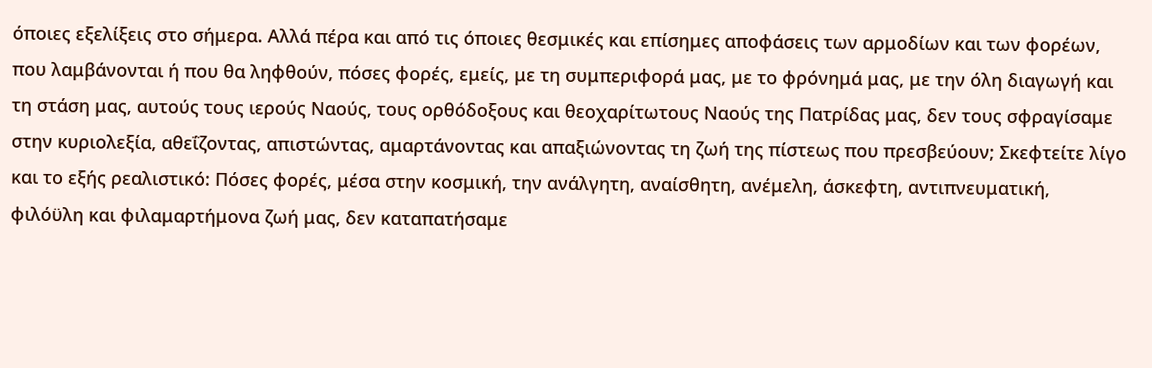όποιες εξελίξεις στο σήμερα. Αλλά πέρα και από τις όποιες θεσμικές και επίσημες αποφάσεις των αρμοδίων και των φορέων, που λαμβάνονται ή που θα ληφθούν, πόσες φορές, εμείς, με τη συμπεριφορά μας, με το φρόνημά μας, με την όλη διαγωγή και τη στάση μας, αυτούς τους ιερούς Ναούς, τους ορθόδοξους και θεοχαρίτωτους Ναούς της Πατρίδας μας, δεν τους σφραγίσαμε στην κυριολεξία, αθεΐζοντας, απιστώντας, αμαρτάνοντας και απαξιώνοντας τη ζωή της πίστεως που πρεσβεύουν; Σκεφτείτε λίγο και το εξής ρεαλιστικό: Πόσες φορές, μέσα στην κοσμική, την ανάλγητη, αναίσθητη, ανέμελη, άσκεφτη, αντιπνευματική, φιλόϋλη και φιλαμαρτήμονα ζωή μας, δεν καταπατήσαμε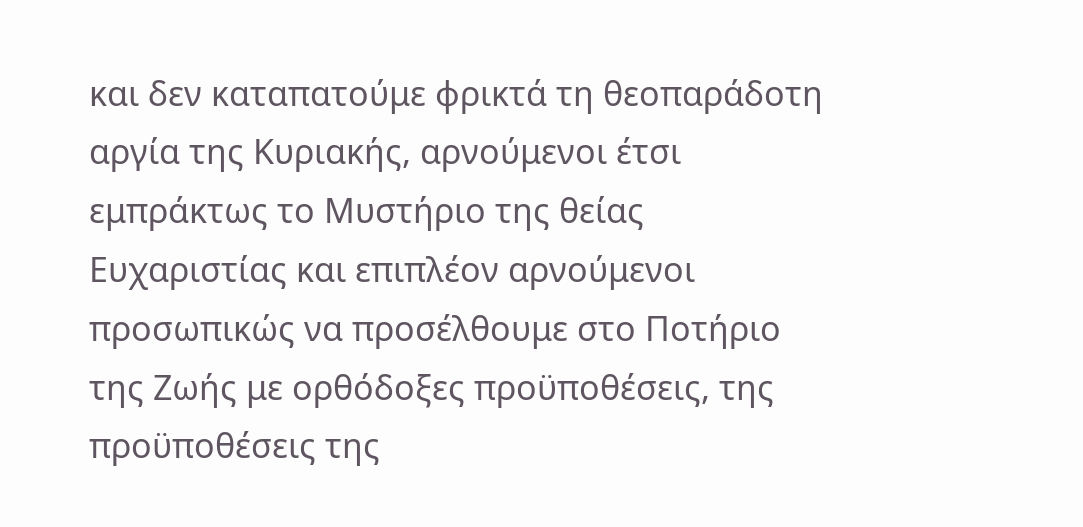και δεν καταπατούμε φρικτά τη θεοπαράδοτη αργία της Κυριακής, αρνούμενοι έτσι εμπράκτως το Μυστήριο της θείας Ευχαριστίας και επιπλέον αρνούμενοι προσωπικώς να προσέλθουμε στο Ποτήριο της Ζωής με ορθόδοξες προϋποθέσεις, της προϋποθέσεις της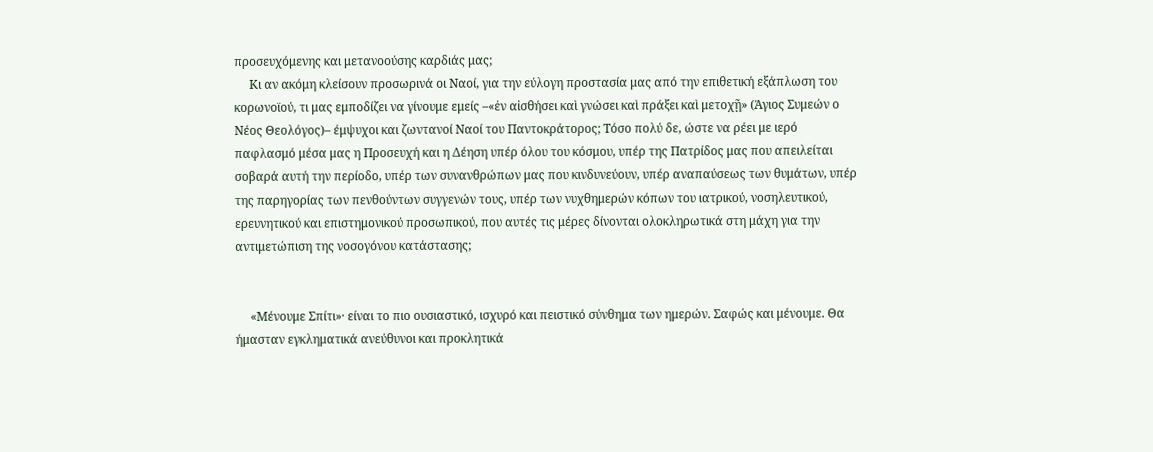προσευχόμενης και μετανοούσης καρδιάς μας;
     Κι αν ακόμη κλείσουν προσωρινά οι Ναοί, για την εύλογη προστασία μας από την επιθετική εξάπλωση του κορωνοϊού, τι μας εμποδίζει να γίνουμε εμείς –«ἐν αἰσθήσει καὶ γνώσει καὶ πράξει καὶ μετοχῇ» (Άγιος Συμεών ο Νέος Θεολόγος)– έμψυχοι και ζωντανοί Ναοί του Παντοκράτορος; Τόσο πολύ δε, ώστε να ρέει με ιερό παφλασμό μέσα μας η Προσευχή και η Δέηση υπέρ όλου του κόσμου, υπέρ της Πατρίδος μας που απειλείται σοβαρά αυτή την περίοδο, υπέρ των συνανθρώπων μας που κινδυνεύουν, υπέρ αναπαύσεως των θυμάτων, υπέρ της παρηγορίας των πενθούντων συγγενών τους, υπέρ των νυχθημερών κόπων του ιατρικού, νοσηλευτικού, ερευνητικού και επιστημονικού προσωπικού, που αυτές τις μέρες δίνονται ολοκληρωτικά στη μάχη για την αντιμετώπιση της νοσογόνου κατάστασης;


     «Μένουμε Σπίτι»· είναι το πιο ουσιαστικό, ισχυρό και πειστικό σύνθημα των ημερών. Σαφώς και μένουμε. Θα ήμασταν εγκληματικά ανεύθυνοι και προκλητικά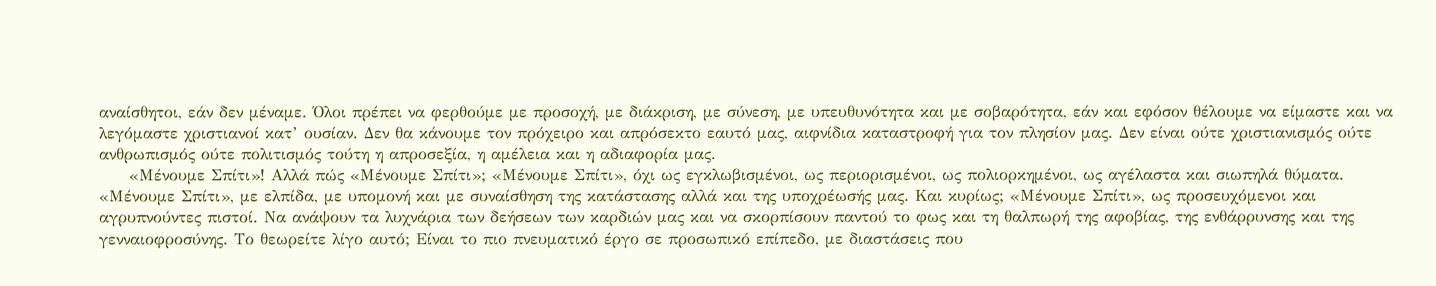αναίσθητοι, εάν δεν μέναμε. Όλοι πρέπει να φερθούμε με προσοχή, με διάκριση, με σύνεση, με υπευθυνότητα και με σοβαρότητα, εάν και εφόσον θέλουμε να είμαστε και να λεγόμαστε χριστιανοί κατ’ ουσίαν. Δεν θα κάνουμε τον πρόχειρο και απρόσεκτο εαυτό μας, αιφνίδια καταστροφή για τον πλησίον μας. Δεν είναι ούτε χριστιανισμός ούτε ανθρωπισμός ούτε πολιτισμός τούτη η απροσεξία, η αμέλεια και η αδιαφορία μας.
     «Μένουμε Σπίτι»! Αλλά πώς «Μένουμε Σπίτι»; «Μένουμε Σπίτι», όχι ως εγκλωβισμένοι, ως περιορισμένοι, ως πολιορκημένοι, ως αγέλαστα και σιωπηλά θύματα. «Μένουμε Σπίτι», με ελπίδα, με υπομονή και με συναίσθηση της κατάστασης αλλά και της υποχρέωσής μας. Και κυρίως; «Μένουμε Σπίτι», ως προσευχόμενοι και αγρυπνούντες πιστοί. Να ανάψουν τα λυχνάρια των δεήσεων των καρδιών μας και να σκορπίσουν παντού το φως και τη θαλπωρή της αφοβίας, της ενθάρρυνσης και της γενναιοφροσύνης. Το θεωρείτε λίγο αυτό; Είναι το πιο πνευματικό έργο σε προσωπικό επίπεδο, με διαστάσεις που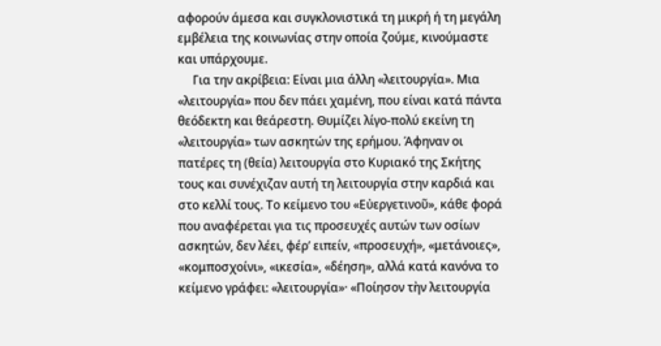αφορούν άμεσα και συγκλονιστικά τη μικρή ή τη μεγάλη εμβέλεια της κοινωνίας στην οποία ζούμε, κινούμαστε και υπάρχουμε.
     Για την ακρίβεια: Είναι μια άλλη «λειτουργία». Μια «λειτουργία» που δεν πάει χαμένη, που είναι κατά πάντα θεόδεκτη και θεάρεστη. Θυμίζει λίγο-πολύ εκείνη τη «λειτουργία» των ασκητών της ερήμου. Άφηναν οι πατέρες τη (θεία) λειτουργία στο Κυριακό της Σκήτης τους και συνέχιζαν αυτή τη λειτουργία στην καρδιά και στο κελλί τους. Το κείμενο του «Εὐεργετινοῦ», κάθε φορά που αναφέρεται για τις προσευχές αυτών των οσίων ασκητών, δεν λέει, φέρ’ ειπείν, «προσευχή», «μετάνοιες», «κομποσχοίνι», «ικεσία», «δέηση», αλλά κατά κανόνα το κείμενο γράφει: «λειτουργία»· «Ποίησον τὴν λειτουργία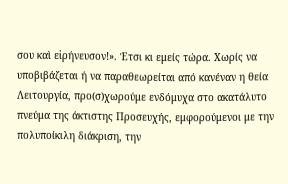σου καὶ εἰρήνευσον!». Έτσι κι εμείς τώρα. Χωρίς να υποβιβάζεται ή να παραθεωρείται από κανέναν η θεία Λειτουργία, προ(σ)χωρούμε ενδόμυχα στο ακατάλυτο πνεύμα της άκτιστης Προσευχής, εμφορούμενοι με την πολυποίκιλη διάκριση, την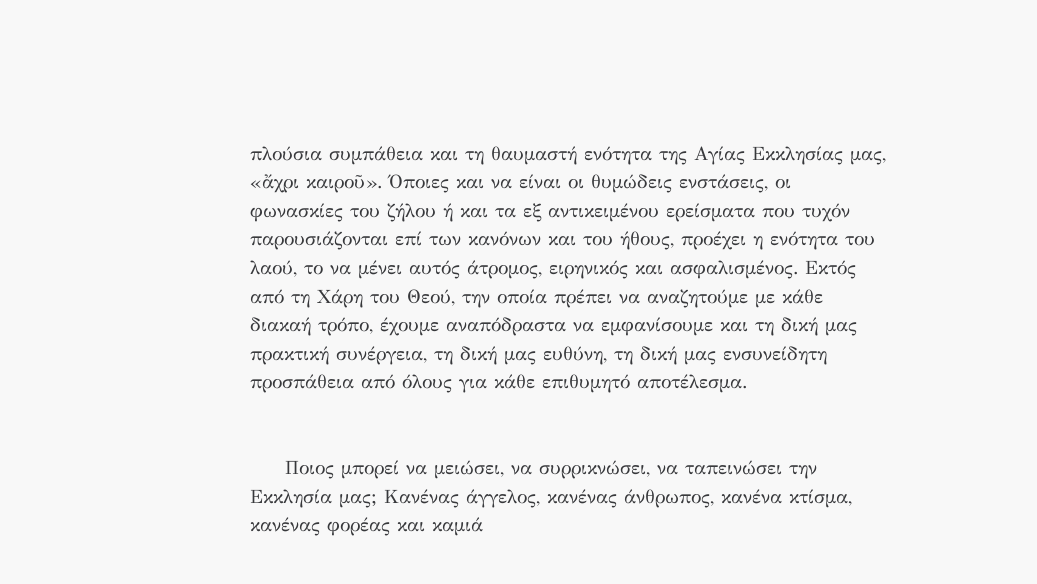πλούσια συμπάθεια και τη θαυμαστή ενότητα της Αγίας Εκκλησίας μας, «ἄχρι καιροῦ». Όποιες και να είναι οι θυμώδεις ενστάσεις, οι φωνασκίες του ζήλου ή και τα εξ αντικειμένου ερείσματα που τυχόν παρουσιάζονται επί των κανόνων και του ήθους, προέχει η ενότητα του λαού, το να μένει αυτός άτρομος, ειρηνικός και ασφαλισμένος. Εκτός από τη Χάρη του Θεού, την οποία πρέπει να αναζητούμε με κάθε διακαή τρόπο, έχουμε αναπόδραστα να εμφανίσουμε και τη δική μας πρακτική συνέργεια, τη δική μας ευθύνη, τη δική μας ενσυνείδητη προσπάθεια από όλους για κάθε επιθυμητό αποτέλεσμα.


     Ποιος μπορεί να μειώσει, να συρρικνώσει, να ταπεινώσει την Εκκλησία μας; Κανένας άγγελος, κανένας άνθρωπος, κανένα κτίσμα, κανένας φορέας και καμιά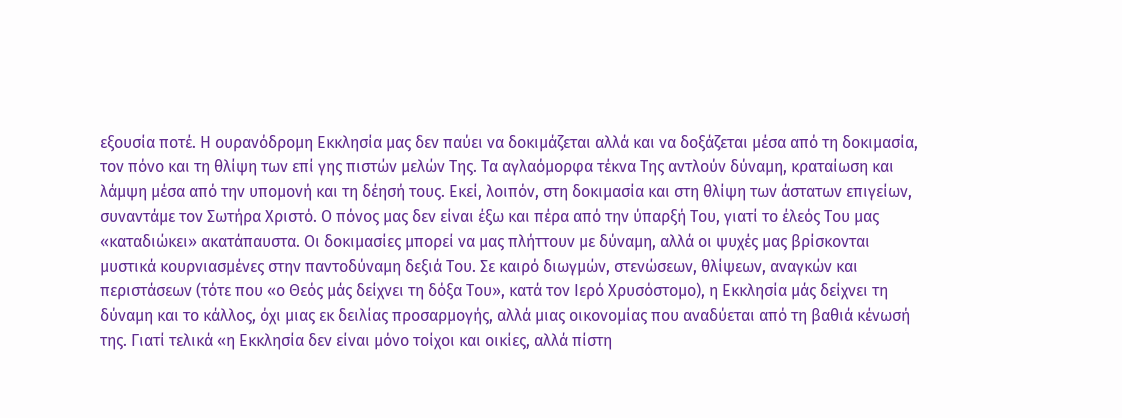εξουσία ποτέ. Η ουρανόδρομη Εκκλησία μας δεν παύει να δοκιμάζεται αλλά και να δοξάζεται μέσα από τη δοκιμασία, τον πόνο και τη θλίψη των επί γης πιστών μελών Της. Τα αγλαόμορφα τέκνα Της αντλούν δύναμη, κραταίωση και λάμψη μέσα από την υπομονή και τη δέησή τους. Εκεί, λοιπόν, στη δοκιμασία και στη θλίψη των άστατων επιγείων, συναντάμε τον Σωτήρα Χριστό. Ο πόνος μας δεν είναι έξω και πέρα από την ύπαρξή Του, γιατί το έλεός Του μας «καταδιώκει» ακατάπαυστα. Οι δοκιμασίες μπορεί να μας πλήττουν με δύναμη, αλλά οι ψυχές μας βρίσκονται μυστικά κουρνιασμένες στην παντοδύναμη δεξιά Του. Σε καιρό διωγμών, στενώσεων, θλίψεων, αναγκών και περιστάσεων (τότε που «ο Θεός μάς δείχνει τη δόξα Του», κατά τον Ιερό Χρυσόστομο), η Εκκλησία μάς δείχνει τη δύναμη και το κάλλος, όχι μιας εκ δειλίας προσαρμογής, αλλά μιας οικονομίας που αναδύεται από τη βαθιά κένωσή της. Γιατί τελικά «η Εκκλησία δεν είναι μόνο τοίχοι και οικίες, αλλά πίστη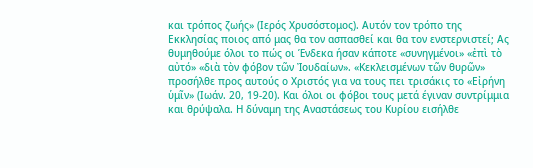και τρόπος ζωής» (Ιερός Χρυσόστομος). Αυτόν τον τρόπο της Εκκλησίας ποιος από μας θα τον ασπασθεί και θα τον ενστερνιστεί; Ας θυμηθούμε όλοι το πώς οι Ένδεκα ήσαν κάποτε «συνηγμένοι» «ἐπὶ τὸ αὐτό» «διὰ τὸν φόβον τῶν Ἰουδαίων». «Κεκλεισμένων τῶν θυρῶν» προσήλθε προς αυτούς ο Χριστός για να τους πει τρισάκις το «Εἰρήνη ὑμῖν» (Ιωάν. 20, 19-20). Και όλοι οι φόβοι τους μετά έγιναν συντρίμμια και θρύψαλα. Η δύναμη της Αναστάσεως του Κυρίου εισήλθε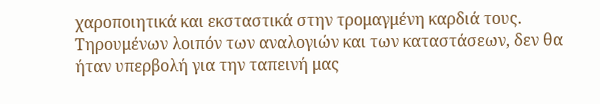χαροποιητικά και εκσταστικά στην τρομαγμένη καρδιά τους. Τηρουμένων λοιπόν των αναλογιών και των καταστάσεων, δεν θα ήταν υπερβολή για την ταπεινή μας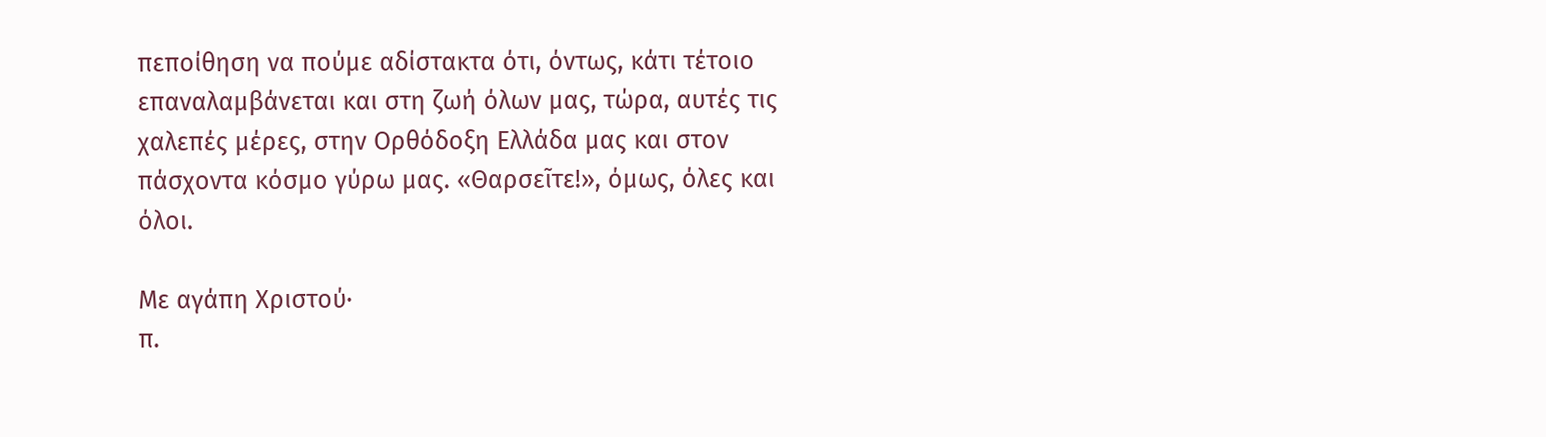πεποίθηση να πούμε αδίστακτα ότι, όντως, κάτι τέτοιο επαναλαμβάνεται και στη ζωή όλων μας, τώρα, αυτές τις χαλεπές μέρες, στην Ορθόδοξη Ελλάδα μας και στον πάσχοντα κόσμο γύρω μας. «Θαρσεῖτε!», όμως, όλες και όλοι.

Με αγάπη Χριστού·
π.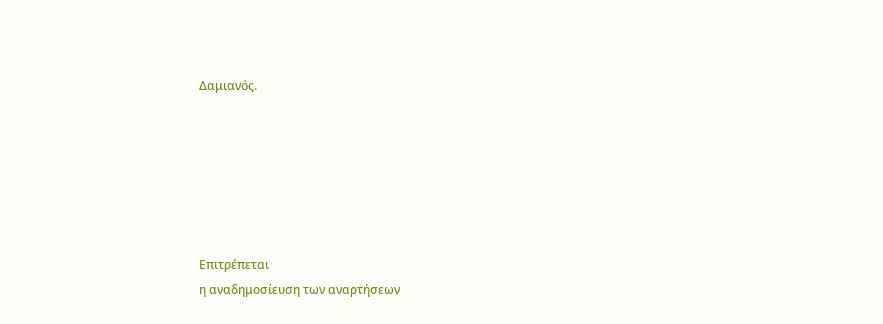Δαμιανός.






Επιτρέπεται
η αναδημοσίευση των αναρτήσεων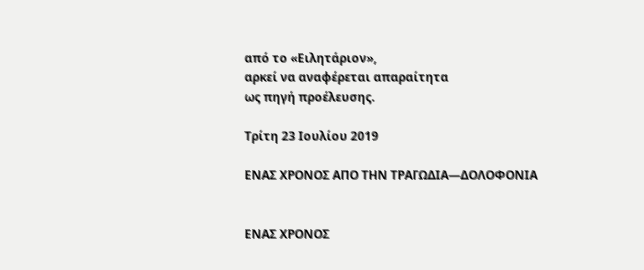από το «Ειλητάριον»,
αρκεί να αναφέρεται απαραίτητα
ως πηγή προέλευσης.

Τρίτη 23 Ιουλίου 2019

ΕΝΑΣ ΧΡΟΝΟΣ ΑΠΟ ΤΗΝ ΤΡΑΓΩΔΙΑ—ΔΟΛΟΦΟΝΙΑ


ΕΝΑΣ ΧΡΟΝΟΣ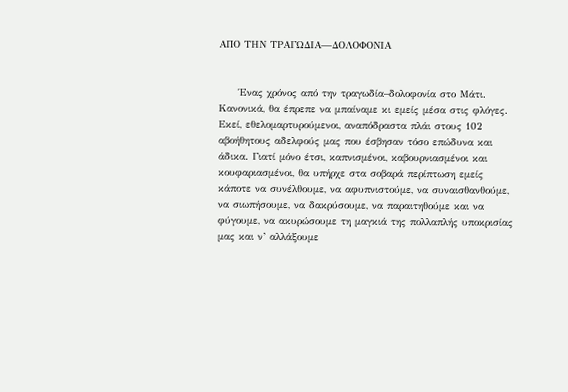ΑΠΟ ΤΗΝ ΤΡΑΓΩΔΙΑ—ΔΟΛΟΦΟΝΙΑ


     Ένας χρόνος από την τραγωδία–δολοφονία στο Μάτι. Κανονικά, θα έπρεπε να μπαίναμε κι εμείς μέσα στις φλόγες. Εκεί, εθελομαρτυρούμενοι, αναπόδραστα πλάι στους 102 αβοήθητους αδελφούς μας που έσβησαν τόσο επώδυνα και άδικα. Γιατί μόνο έτσι, καπνισμένοι, καβουρνιασμένοι και κουφαριασμένοι, θα υπήρχε στα σοβαρά περίπτωση εμείς κάποτε να συνέλθουμε, να αφυπνιστούμε, να συναισθανθούμε, να σιωπήσουμε, να δακρύσουμε, να παραιτηθούμε και να φύγουμε, να ακυρώσουμε τη μαγκιά της πολλαπλής υποκρισίας μας και ν’ αλλάξουμε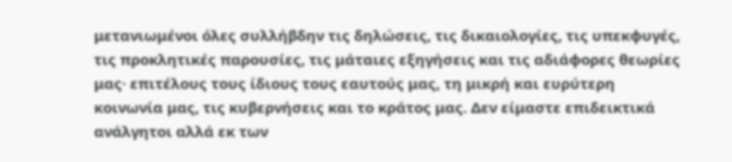μετανιωμένοι όλες συλλήβδην τις δηλώσεις, τις δικαιολογίες, τις υπεκφυγές, τις προκλητικές παρουσίες, τις μάταιες εξηγήσεις και τις αδιάφορες θεωρίες μας· επιτέλους τους ίδιους τους εαυτούς μας, τη μικρή και ευρύτερη κοινωνία μας, τις κυβερνήσεις και το κράτος μας. Δεν είμαστε επιδεικτικά ανάλγητοι αλλά εκ των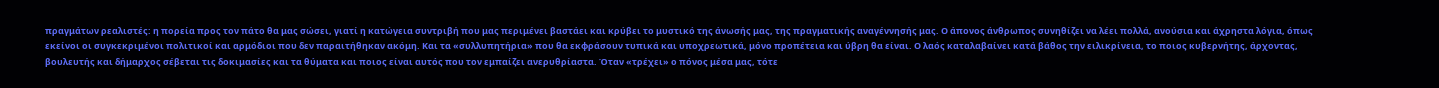πραγμάτων ρεαλιστές: η πορεία προς τον πάτο θα μας σώσει, γιατί η κατώγεια συντριβή που μας περιμένει βαστάει και κρύβει το μυστικό της άνωσής μας, της πραγματικής αναγέννησής μας. Ο άπονος άνθρωπος συνηθίζει να λέει πολλά, ανούσια και άχρηστα λόγια, όπως εκείνοι οι συγκεκριμένοι πολιτικοί και αρμόδιοι που δεν παραιτήθηκαν ακόμη. Και τα «συλλυπητήρια» που θα εκφράσουν τυπικά και υποχρεωτικά, μόνο προπέτεια και ύβρη θα είναι. Ο λαός καταλαβαίνει κατά βάθος την ειλικρίνεια, το ποιος κυβερνήτης, άρχοντας, βουλευτής και δήμαρχος σέβεται τις δοκιμασίες και τα θύματα και ποιος είναι αυτός που τον εμπαίζει ανερυθρίαστα. Όταν «τρέχει» ο πόνος μέσα μας, τότε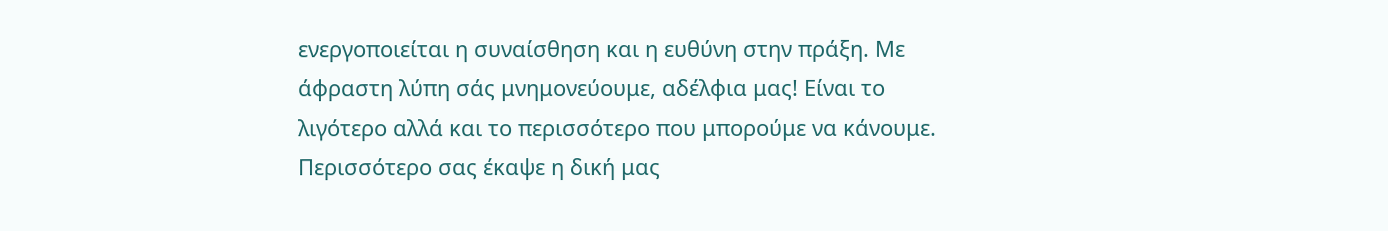ενεργοποιείται η συναίσθηση και η ευθύνη στην πράξη. Με άφραστη λύπη σάς μνημονεύουμε, αδέλφια μας! Είναι το λιγότερο αλλά και το περισσότερο που μπορούμε να κάνουμε. Περισσότερο σας έκαψε η δική μας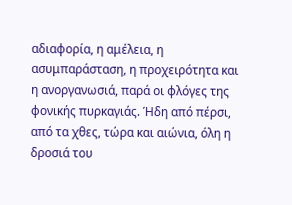αδιαφορία, η αμέλεια, η ασυμπαράσταση, η προχειρότητα και η ανοργανωσιά, παρά οι φλόγες της φονικής πυρκαγιάς. Ήδη από πέρσι, από τα χθες, τώρα και αιώνια, όλη η δροσιά του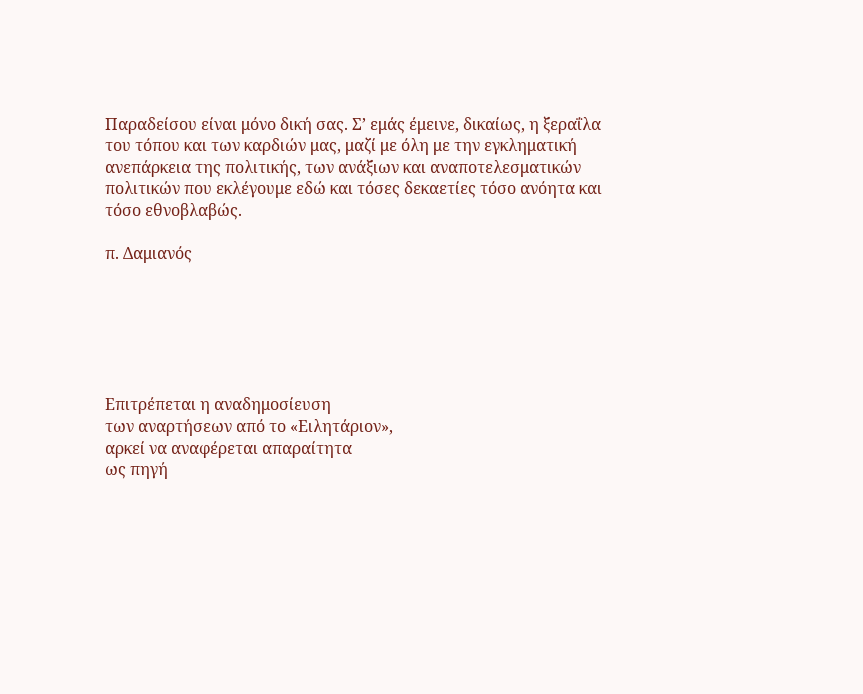Παραδείσου είναι μόνο δική σας. Σ’ εμάς έμεινε, δικαίως, η ξεραΐλα του τόπου και των καρδιών μας, μαζί με όλη με την εγκληματική ανεπάρκεια της πολιτικής, των ανάξιων και αναποτελεσματικών πολιτικών που εκλέγουμε εδώ και τόσες δεκαετίες τόσο ανόητα και τόσο εθνοβλαβώς.

π. Δαμιανός






Επιτρέπεται η αναδημοσίευση
των αναρτήσεων από το «Ειλητάριον»,
αρκεί να αναφέρεται απαραίτητα
ως πηγή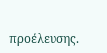προέλευσης.